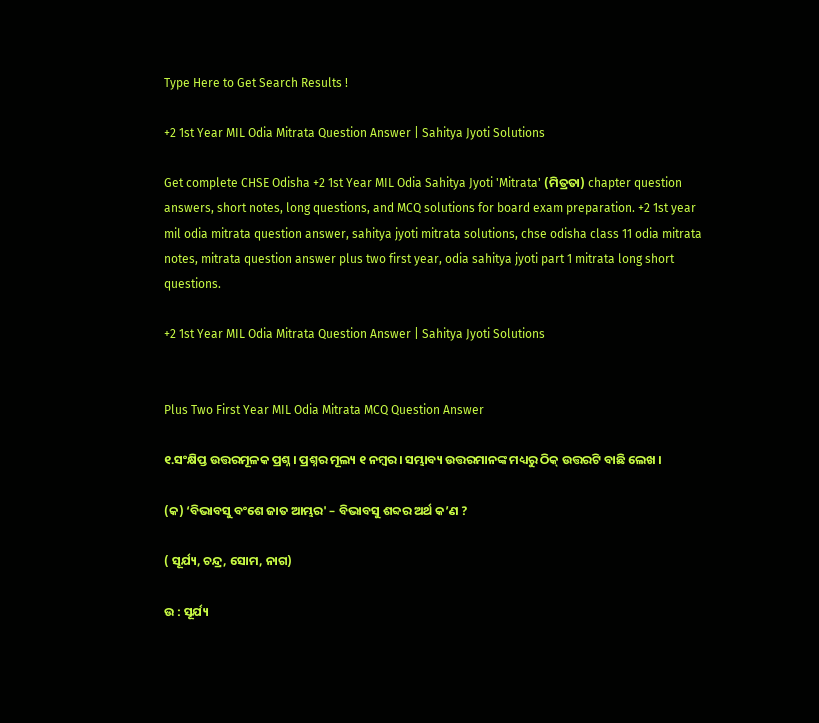Type Here to Get Search Results !

+2 1st Year MIL Odia Mitrata Question Answer | Sahitya Jyoti Solutions

Get complete CHSE Odisha +2 1st Year MIL Odia Sahitya Jyoti 'Mitrata' (ମିତ୍ରତା) chapter question answers, short notes, long questions, and MCQ solutions for board exam preparation. +2 1st year mil odia mitrata question answer, sahitya jyoti mitrata solutions, chse odisha class 11 odia mitrata notes, mitrata question answer plus two first year, odia sahitya jyoti part 1 mitrata long short questions.

+2 1st Year MIL Odia Mitrata Question Answer | Sahitya Jyoti Solutions


Plus Two First Year MIL Odia Mitrata MCQ Question Answer

୧.ସଂକ୍ଷିପ୍ତ ଉତ୍ତରମୂଳକ ପ୍ରଶ୍ନ । ପ୍ରଶ୍ନର ମୂଲ୍ୟ ୧ ନମ୍ବର । ସମ୍ଭାବ୍ୟ ଉତ୍ତରମାନଙ୍କ ମଧ୍ୟରୁ ଠିକ୍ ଉତ୍ତରଟି ବାଛି ଲେଖ ।

(କ) ‘ବିଭାବସୁ ବଂଶେ ଜାତ ଆମ୍ଭର' – ବିଭାବସୁ ଶବ୍ଦର ଅର୍ଥ କ’ଣ ?

( ସୂର୍ଯ୍ୟ, ଚନ୍ଦ୍ର, ସୋମ, ନାଗ)

ଉ : ସୂର୍ଯ୍ୟ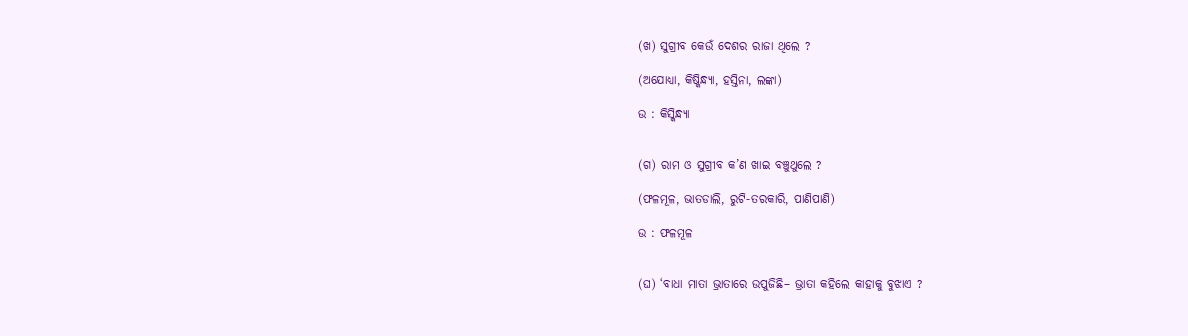(ଖ) ସୁଗ୍ରୀବ କେଉଁ ଦେଶର ରାଜା ଥିଲେ ?

(ଅଯୋଧ୍ୟା, କିଷ୍କିନ୍ଧ୍ୟା, ହସ୍ତିନା, ଲଙ୍କା)

ଉ : କିସ୍କିନ୍ଧ୍ଯା


(ଗ) ରାମ ଓ ସୁଗ୍ରୀବ କ’ଣ ଖାଇ ବଞ୍ଚୁଥୁଲେ ?

(ଫଳମୂଳ, ଭାତଡାଲି, ରୁଟି-ତରକାରି, ପାଣିପାଣି)

ଉ : ଫଳମୂଳ


(ଘ) ‘ବାଧା ମାତା ଭ୍ରାତାରେ ଉପୁଜିଛି– ଭ୍ରାତା କହିଲେ କାହାକୁ ବୁଝାଏ ?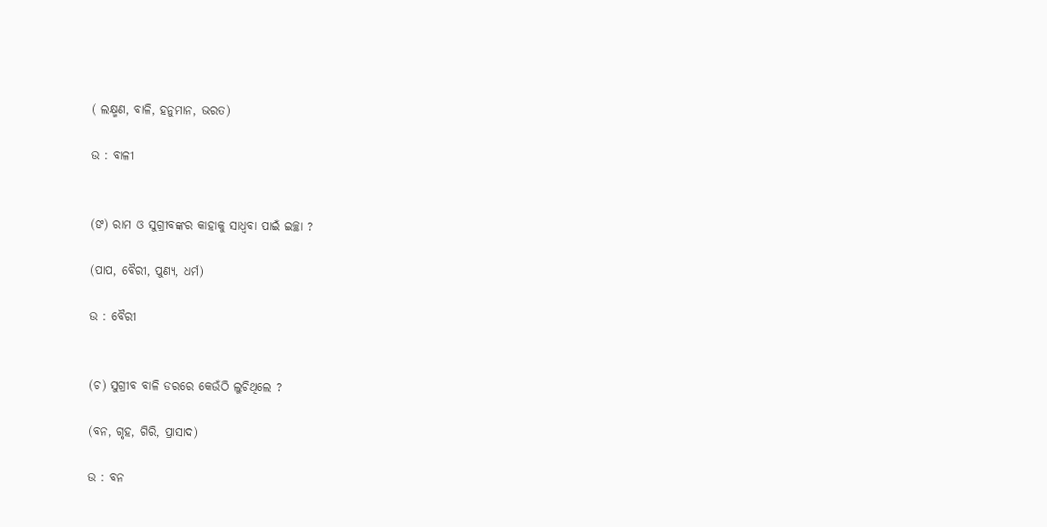( ଲକ୍ଷ୍ମଣ, ବାଳି, ହନୁମାନ, ଭରତ)

ଉ : ବାଳୀ


(ଙ) ରାମ ଓ ସୁଗ୍ରୀବଙ୍କର କାହାକୁ ସାଧ୍ଵବା ପାଇଁ ଇଚ୍ଛା ?

(ପାପ, ବୈରୀ, ପୁଣ୍ୟ, ଧର୍ମ)

ଉ : ବୈରୀ


(ଚ) ସୁଗ୍ରୀବ ବାଳି ଡରରେ କେଉଁଠି ଲୁଚିଥିଲେ ?

(ବନ, ଗୃହ, ଗିରି, ପ୍ରାସାଦ)

ଉ : ବନ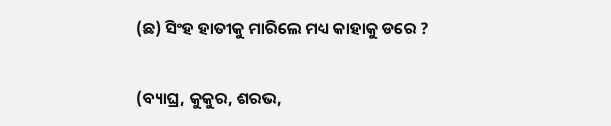(ଛ) ସିଂହ ହାତୀକୁ ମାରିଲେ ମଧ୍ୟ କାହାକୁ ଡରେ ?

(ବ୍ୟାଘ୍ର, କୁକୁର, ଶରଭ,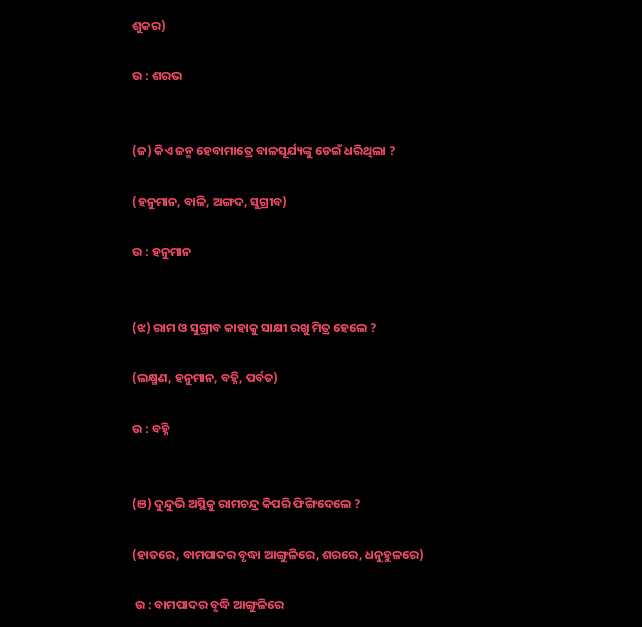ଶୁକର)

ଉ : ଶରଭ


(ଜ) କିଏ ଜନ୍ମ ହେବାମାତ୍ରେ ବାଳସୂର୍ଯ୍ୟଙ୍କୁ ଡେଇଁ ଧରିଥିଲା ?

(ହନୁମାନ, ବାଳି, ଅଙ୍ଗଦ, ସୁଗ୍ରୀବ)

ଉ : ହନୁମାନ


(ଝ) ରାମ ଓ ସୁଗ୍ରୀବ କାହାକୁ ସାକ୍ଷୀ ରଖୁ ମିତ୍ର ହେଲେ ?

(ଲକ୍ଷ୍ମଣ, ହନୁମାନ, ବହ୍ନି, ପର୍ବତ)

ଉ : ବହ୍ନି


(ଞ) ଦୁନ୍ଦୁଭି ଅସ୍ଥିକୁ ରାମଚନ୍ଦ୍ର କିପରି ଫିଙ୍ଗିଦେଲେ ?

(ହାତରେ, ବାମପାଦର ବୃଦ୍ଧା ଆଙ୍ଗୁଳିରେ, ଶରରେ, ଧନୁହୁଳରେ)

 ଉ : ବାମପାଦର ବୃଦ୍ଧି ଆଙ୍ଗୁଳିରେ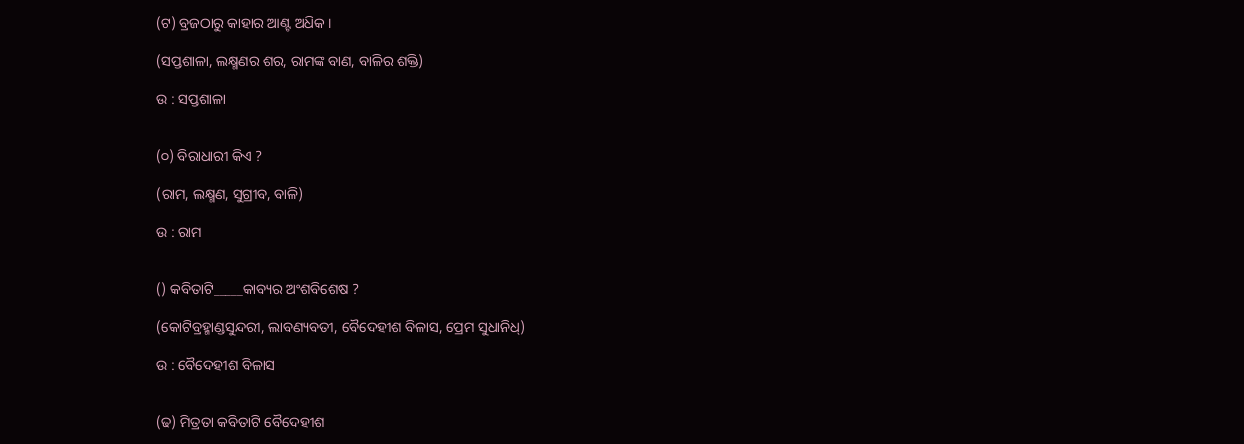(ଟ) ବ୍ରଜଠାରୁ କାହାର ଆଣ୍ଟ ଅଧ‌ିକ ।

(ସପ୍ତଶାଳା, ଲକ୍ଷ୍ମଣର ଶର, ରାମଙ୍କ ବାଣ, ବାଳିର ଶକ୍ତି)

ଉ : ସପ୍ତଶାଳା


(୦) ବିରାଧାରୀ କିଏ ?

(ରାମ, ଲକ୍ଷ୍ମଣ, ସୁଗ୍ରୀବ, ବାଳି)

ଉ : ରାମ


() କବିତାଟି_____କାବ୍ୟର ଅଂଶବିଶେଷ ?

(କୋଟିବ୍ରହ୍ମାଣ୍ଡସୁନ୍ଦରୀ, ଲାବଣ୍ୟବତୀ, ବୈଦେହୀଶ ବିଳାସ, ପ୍ରେମ ସୁଧାନିଧ୍)

ଉ : ବୈଦେହୀଶ ବିଳାସ


(ଢ) ମିତ୍ରତା କବିତାଟି ବୈଦେହୀଶ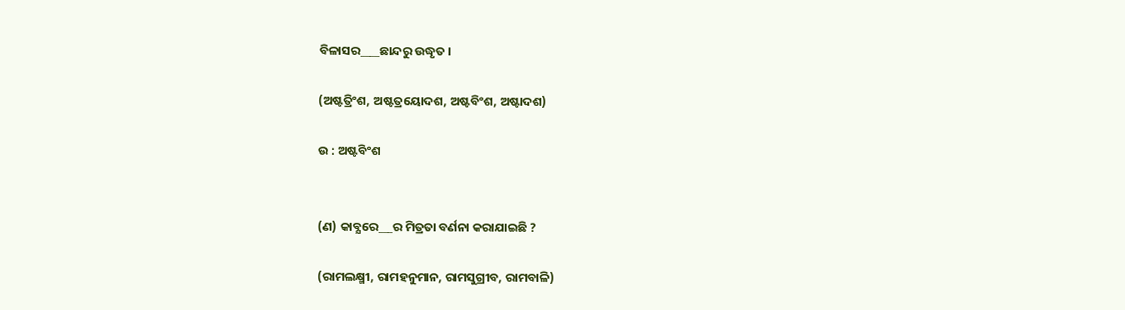ବିଳାସର____ଛାନ୍ଦରୁ ଉଦ୍ଧୃତ ।

(ଅଷ୍ଟତ୍ରିଂଶ, ଅଷ୍ଟତ୍ରୟୋଦଶ, ଅଷ୍ଟବିଂଶ, ଅଷ୍ଟାଦଶ)

ଉ : ଅଷ୍ଟବିଂଶ


(ଣ) କାବ୍ଯରେ___ର ମିତ୍ରତା ବର୍ଣନା କରାଯାଇଛି ?

(ରାମଲକ୍ଷ୍ମୀ, ରାମହନୁମାନ, ରାମସୁଗ୍ରୀବ, ରାମବାଳି)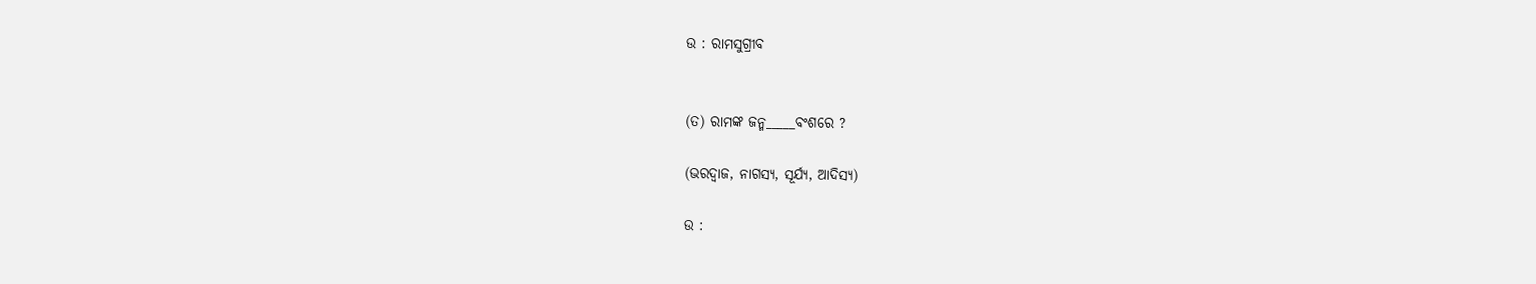ଉ : ରାମସୁଗ୍ରୀବ


(ତ) ରାମଙ୍କ ଜନ୍ମ_____ବଂଶରେ ?

(ଭରଦ୍ଵାଜ, ନାଗସ୍ୟ, ସୂର୍ଯ୍ୟ, ଆଦିସ୍ୟ)

ଉ :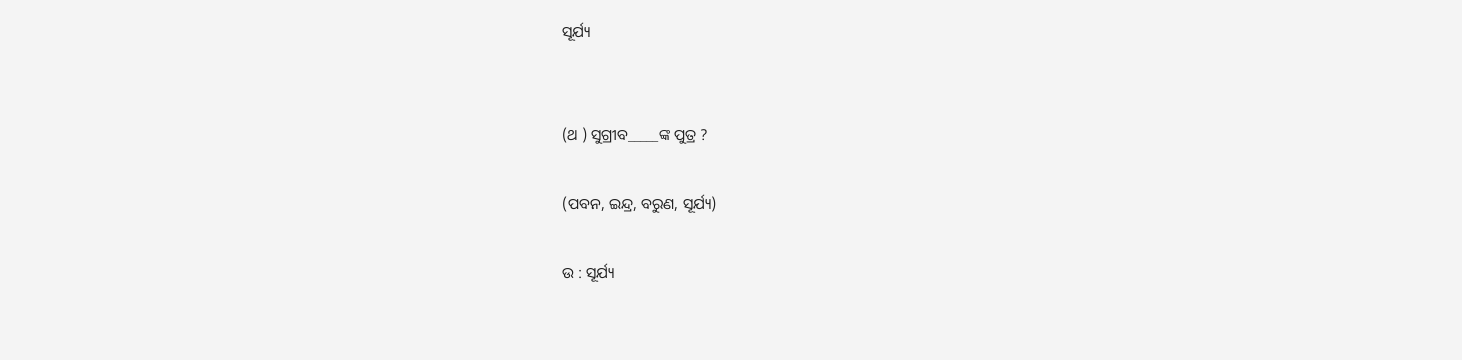ସୂର୍ଯ୍ୟ


(ଥ ) ସୁଗ୍ରୀବ_____ଙ୍କ ପୁତ୍ର ?

(ପବନ, ଇନ୍ଦ୍ର, ବରୁଣ, ସୂର୍ଯ୍ୟ)

ଉ : ସୂର୍ଯ୍ୟ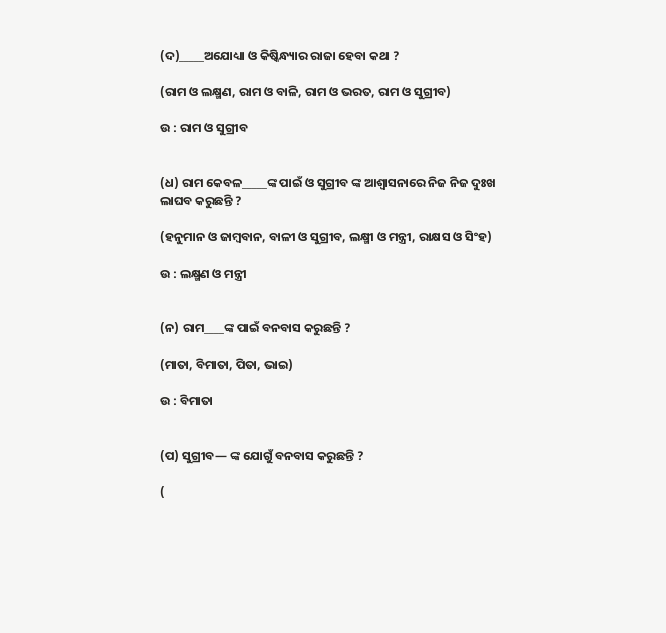(ଦ)_____ଅଯୋଧ୍ୟା ଓ କିଷ୍କିନ୍ଧ୍ୟାର ରାଜା ହେବା କଥା ?

(ରାମ ଓ ଲକ୍ଷ୍ମଣ, ରାମ ଓ ବାଳି, ରାମ ଓ ଭରତ, ରାମ ଓ ସୁଗ୍ରୀବ)

ଉ : ରାମ ଓ ସୁଗ୍ରୀବ


(ଧ) ରାମ କେବଳ_____ଙ୍କ ପାଇଁ ଓ ସୁଗ୍ରୀବ ଙ୍କ ଆଶ୍ଵାସନାରେ ନିଜ ନିଜ ଦୁଃଖ ଲାଘବ କରୁଛନ୍ତି ?

(ହନୁମାନ ଓ ଜାମ୍ବବାନ, ବାଳୀ ଓ ସୁଗ୍ରୀବ, ଲକ୍ଷ୍ମୀ ଓ ମନ୍ତ୍ରୀ, ରାକ୍ଷସ ଓ ସିଂହ)

ଉ : ଲକ୍ଷ୍ମଣ ଓ ମନ୍ତ୍ରୀ


(ନ) ରାମ____ଙ୍କ ପାଇଁ ବନବାସ କରୁଛନ୍ତି ?

(ମାତା, ବିମାତା, ପିତା, ଭାଇ)

ଉ : ବିମାତା


(ପ) ସୁଗ୍ରୀବ— ଙ୍କ ଯୋଗୁଁ ବନବାସ କରୁଛନ୍ତି ?

(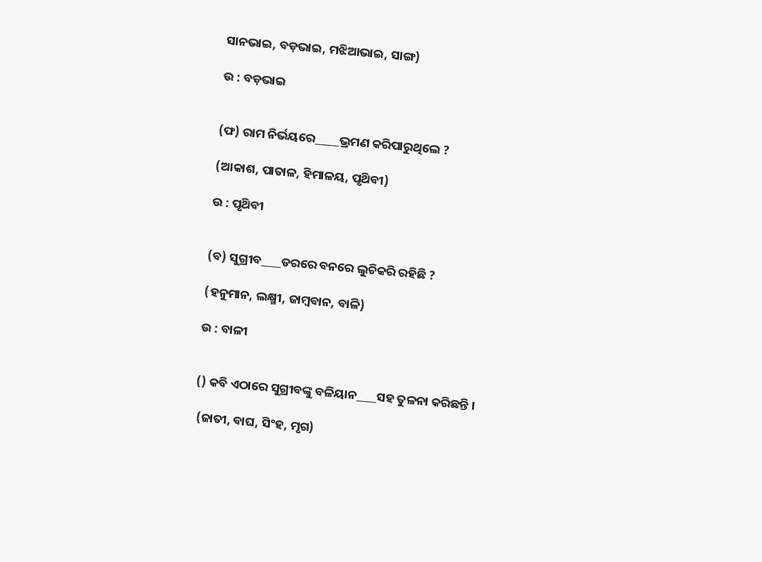ସାନଭାଇ, ବଡ଼ଭାଇ, ମଝିଆଭାଇ, ସାଙ୍ଗ)

ଉ : ବଡ଼ଭାଇ


(ଫ) ରାମ ନିର୍ଭୟରେ_____ଭ୍ରମଣ କରିପାରୁଥିଲେ ?

(ଆକାଶ, ପାତାଳ, ହିମାଳୟ, ପୃଥ‌ିବୀ)

ଉ : ପୃଥ‌ିବୀ


(ବ) ସୁଗ୍ରୀବ____ଡରରେ ବନରେ ଲୁଚିକରି ରହିଛି ?

(ହନୁମାନ, ଲକ୍ଷ୍ମୀ, ଜାମ୍ବବାନ, ବାଳି)

ଉ : ବାଳୀ


() କବି ଏଠାରେ ସୁଗ୍ରୀବଙ୍କୁ ବଳିୟାନ____ସହ ତୁଳନା କରିଛନ୍ତି ।

 (ଜାତୀ, ବାଘ, ସିଂହ, ମୃଗ)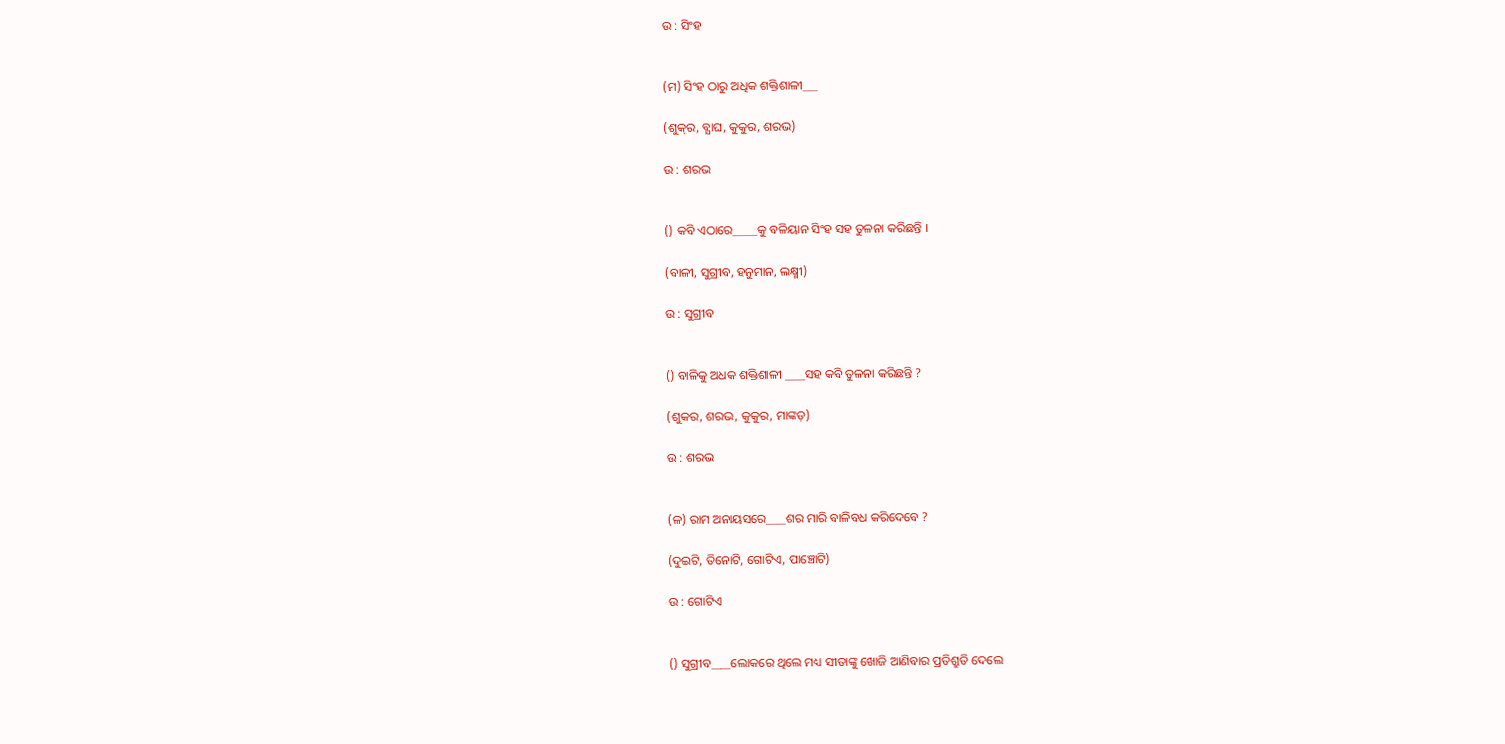ଉ : ସିଂହ


(ମ) ସିଂହ ଠାରୁ ଅଧିକ ଶକ୍ତିଶାଳୀ___

(ଶୁକ୍‌ର, ବ୍ଯାଘ, କୁକୁର, ଶରଭ)

ଉ : ଶରଭ


() କବି ଏଠାରେ_____କୁ ବଳିୟାନ ସିଂହ ସହ ତୁଳନା କରିଛନ୍ତି ।

(ବାଳୀ, ସୁଗ୍ରୀବ, ହନୁମାନ, ଲକ୍ଷ୍ମୀ)

ଉ : ସୁଗ୍ରୀବ


() ବାଳିକୁ ଅଧକ ଶକ୍ତିଶାଳୀ ____ସହ କବି ତୁଳନା କରିଛନ୍ତି ?

(ଶୁକର, ଶରଭ, କୁକୁର, ମାଙ୍କଡ଼)

ଉ : ଶରଭ


(ଳ) ରାମ ଅନାୟସରେ____ଶର ମାରି ବାଳିବଧ କରିଦେବେ ?

(ଦୁଇଟି, ତିନୋଟି, ଗୋଟିଏ, ପାଞ୍ଚୋଟି)

ଉ : ଗୋଟିଏ


() ସୁଗ୍ରୀବ____ଲୋକରେ ଥିଲେ ମଧ୍ୟ ସୀତାଙ୍କୁ ଖୋଜି ଆଣିବାର ପ୍ରତିଶ୍ରୁତି ଦେଲେ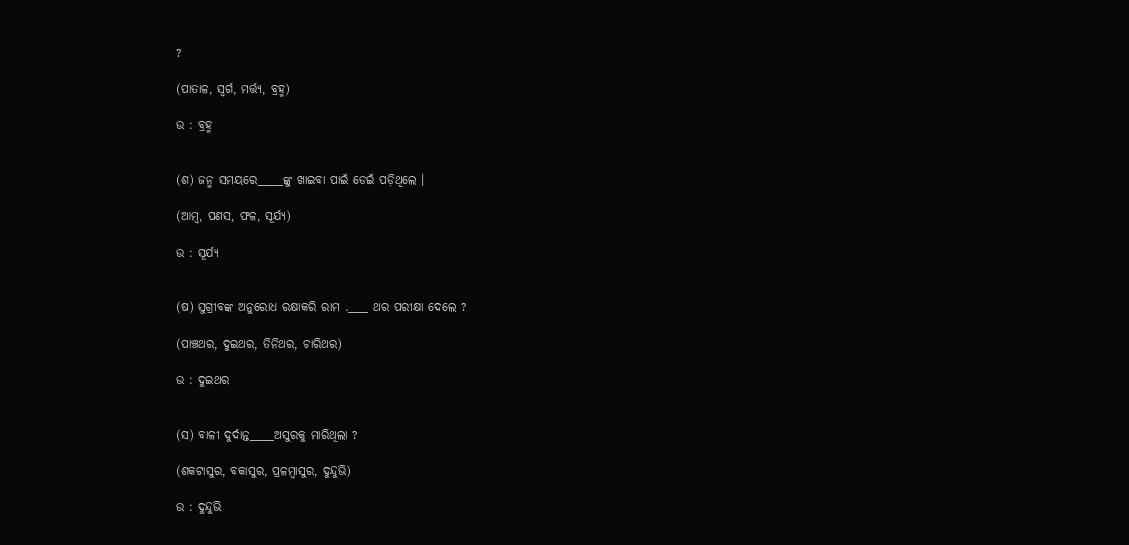?

(ପାତାଳ, ସ୍ଵର୍ଗ, ମର୍ତ୍ତ୍ୟ, ବ୍ରହ୍ମ)

ଉ : ବ୍ରହ୍ମ


(ଶ) ଜନ୍ମ ସମୟରେ_____ଙ୍କୁ ଖାଇବା ପାଇଁ ଡେଇଁ ପଡ଼ିଥିଲେ ।

(ଆମ୍ବ, ପଣସ, ଫଳ, ସୂର୍ଯ୍ୟ)

ଉ : ସୂର୍ଯ୍ୟ


(ଷ) ସୁଗ୍ରୀବଙ୍କ ଅନୁରୋଧ ରକ୍ଷାକରି ରାମ .____ ଥର ପରୀକ୍ଷା ଦେଲେ ?

(ପାଞ୍ଚଥର, ଦୁଇଥର, ତିନିଥର, ଚାରିଥର)

ଉ : ଦୁଇଥର


(ସ) ବାଳୀ ଦୁର୍ଦାନ୍ତ_____ଅସୁରକୁ ମାରିଥିଲା ?

(ଶକଟାସୁର, ବକାସୁର, ପ୍ରଳମ୍ବାସୁର, ଦୁନ୍ଦୁଭି)

ଉ : ଦୁନ୍ଦୁଭି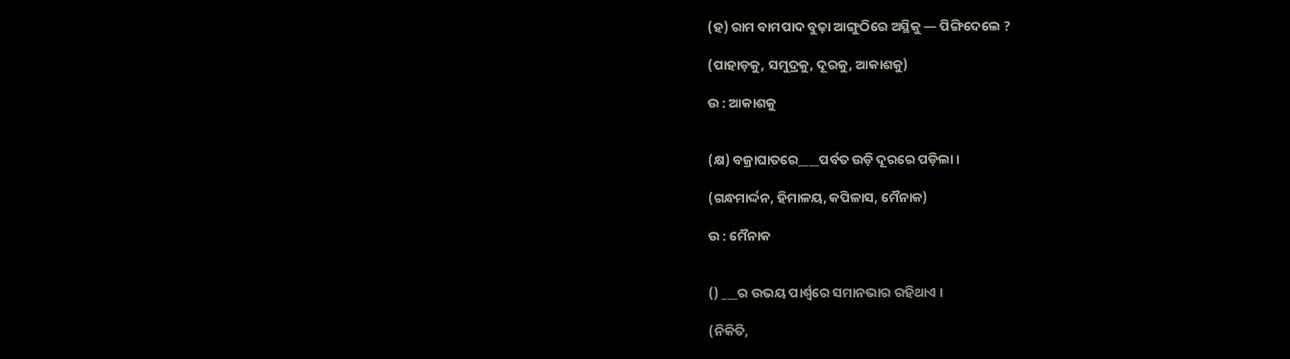(ହ) ରାମ ବାମପାଦ ବୁଢ଼ା ଆଙ୍ଗୁଠିରେ ଅସ୍ଥିକୁ — ପିଙ୍ଗିଦେଲେ ?

(ପାହାଡ଼କୁ, ସମୁଦ୍ରକୁ, ଦୂରକୁ, ଆକାଶକୁ)

ଉ : ଆକାଶକୁ


(କ୍ଷ) ବଜ୍ରାଘାତରେ____ପର୍ବତ ଉଡ଼ି ଦୂରରେ ପଡ଼ିଲା ।

(ଗନ୍ଧମାର୍ଦ୍ଦନ, ହିମାଳୟ, କପିଳାସ, ମୈନାକ)

ଉ : ମୈନାକ


() ___ର ଉଭୟ ପାର୍ଶ୍ବରେ ସମାନଭାର ରହିଥାଏ ।

(ନିକିତି,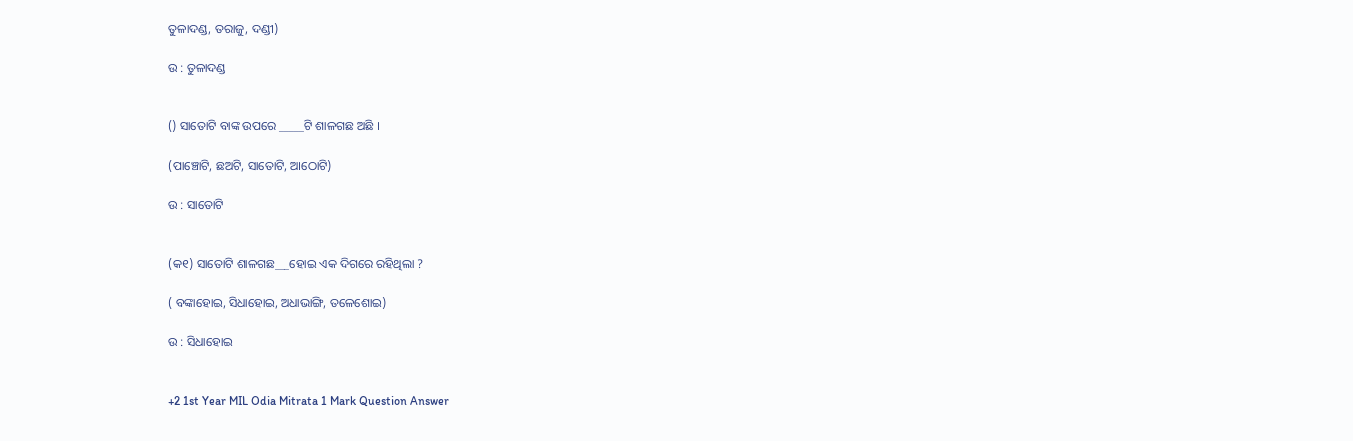ତୁଳାଦଣ୍ଡ, ତରାଜୁ, ଦଣ୍ଡୀ)

ଉ : ତୁଳାଦଣ୍ଡ


() ସାତୋଟି ବାଙ୍କ ଉପରେ _____ଟି ଶାଳଗଛ ଅଛି ।

(ପାଞ୍ଚୋଟି, ଛଅଟି, ସାତୋଟି, ଆଠୋଟି)

ଉ : ସାତୋଟି


(କ୧) ସାତୋଟି ଶାଳଗଛ___ହୋଇ ଏକ ଦିଗରେ ରହିଥିଲା ?

( ବଙ୍କାହୋଇ, ସିଧାହୋଇ, ଅଧାଭାଙ୍ଗି, ତଳେଶୋଇ)

ଉ : ସିଧାହୋଇ


+2 1st Year MIL Odia Mitrata 1 Mark Question Answer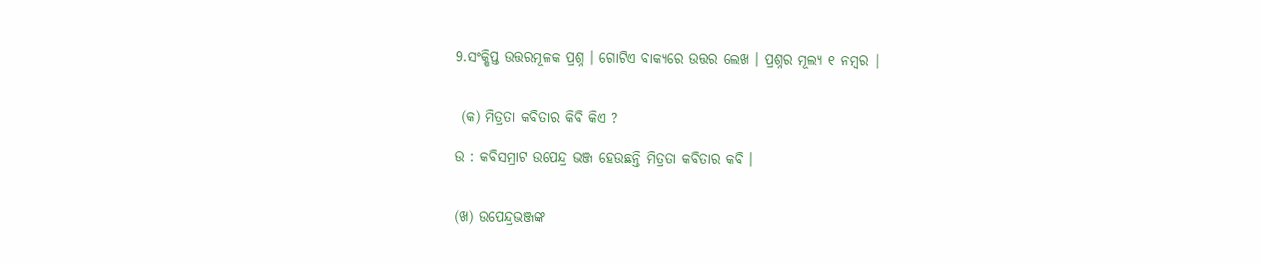9.ସଂକ୍ଷିପ୍ତ ଉତ୍ତରମୂଳକ ପ୍ରଶ୍ନ । ଗୋଟିଏ ବାକ୍ୟରେ ଉତ୍ତର ଲେଖ । ପ୍ରଶ୍ନର ମୂଲ୍ୟ ୧ ନମ୍ବର |


 (କ) ମିତ୍ରତା କବିତାର କିବି କିଏ ?

ଉ : କବିସମ୍ରାଟ ଉପେନ୍ଦ୍ର ଭଞ୍ଜ ହେଉଛନ୍ତି ମିତ୍ରତା କବିତାର କବି ।


(ଖ) ଉପେନ୍ଦ୍ରଭଞ୍ଜଙ୍କ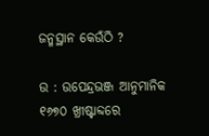ଜନ୍ମସ୍ଥାନ କେଉଁଠି ?

ଉ : ଉପେନ୍ଦ୍ରଭଞ୍ଜ ଆନୁମାନିକ ୧୬୭୦ ଖ୍ରୀଷ୍ଟାବ୍ଦରେ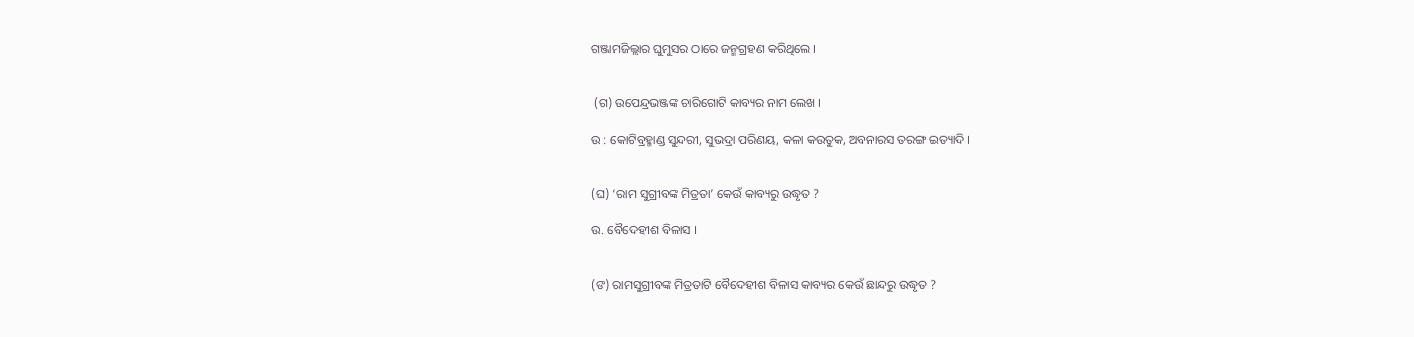ଗଞ୍ଜାମଜିଲ୍ଲାର ଘୁମୁସର ଠାରେ ଜନ୍ମଗ୍ରହଣ କରିଥିଲେ ।


 (ଗ) ଉପେନ୍ଦ୍ରଭଞ୍ଜଙ୍କ ଚାରିଗୋଟି କାବ୍ୟର ନାମ ଲେଖ ।

ଉ : କୋଟିବ୍ରହ୍ମାଣ୍ଡ ସୁନ୍ଦରୀ, ସୁଭଦ୍ରା ପରିଣୟ, କଳା କଉତୁକ, ଅବନାରସ ତରଙ୍ଗ ଇତ୍ୟାଦି ।


(ଘ) ‘ରାମ ସୁଗ୍ରୀବଙ୍କ ମିତ୍ରତା’ କେଉଁ କାବ୍ୟରୁ ଉଦ୍ଧୃତ ?

ଉ. ବୈଦେହୀଶ ବିଳାସ ।


(ଙ) ରାମସୁଗ୍ରୀବଙ୍କ ମିତ୍ରତାଟି ବୈଦେହୀଶ ବିଳାସ କାବ୍ୟର କେଉଁ ଛାନ୍ଦରୁ ଉଦ୍ଧୃତ ?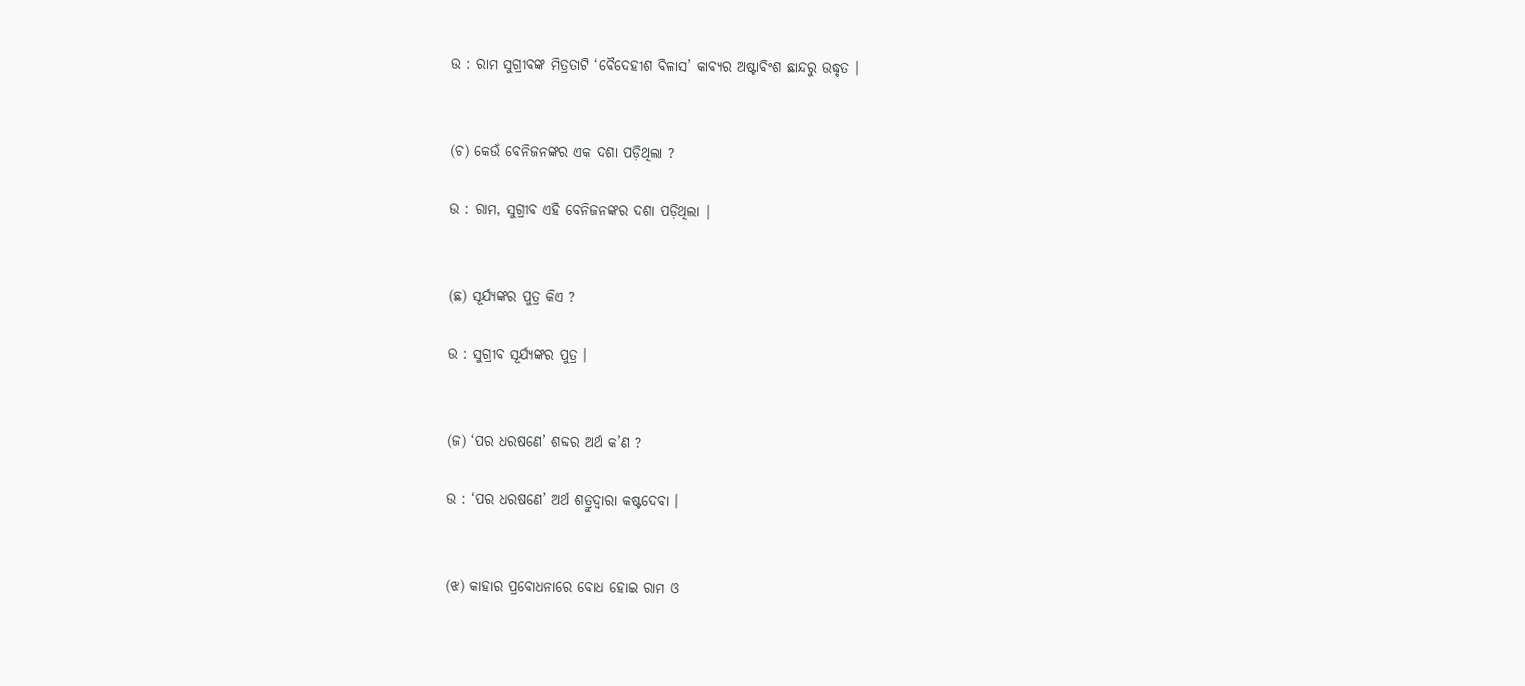ଉ : ରାମ ସୁଗ୍ରୀବଙ୍କ ମିତ୍ରତାଟି ‘ବୈଦେହୀଶ ବିଳାସ’ କାବ୍ୟର ଅଷ୍ଟାବିଂଶ ଛାନ୍ଦରୁ ଉଦ୍ଧୃତ ।


(ଚ) କେଉଁ ବେନିଜନଙ୍କର ଏକ ଦଶା ପଡ଼ିଥିଲା ?

ଉ : ରାମ, ସୁଗ୍ରୀବ ଏହି ବେନିଜନଙ୍କର ଦଶା ପଡ଼ିଥିଲା |


(ଛ) ସୂର୍ଯ୍ୟଙ୍କର ପୁତ୍ର କିଏ ?

ଉ : ସୁଗ୍ରୀବ ସୂର୍ଯ୍ୟଙ୍କର ପୁତ୍ର ।


(ଜ) ‘ପର ଧରଷଣେ’ ଶବ୍ଦର ଅର୍ଥ କ’ଣ ?

ଉ : ‘ପର ଧରଷଣେ’ ଅର୍ଥ ଶତ୍ରୁଦ୍ଵାରା କଷ୍ଟଦେବା ।


(ଝ) କାହାର ପ୍ରବୋଧନାରେ ବୋଧ ହୋଇ ରାମ ଓ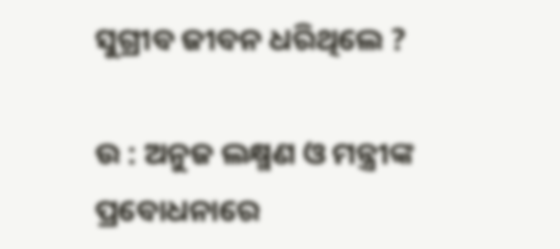ସୁଗ୍ରୀବ ଜୀବନ ଧରିଥିଲେ ?

ଉ : ଅନୁଜ ଲକ୍ଷ୍ମଣ ଓ ମନ୍ତ୍ରୀଙ୍କ ପ୍ରବୋଧନାରେ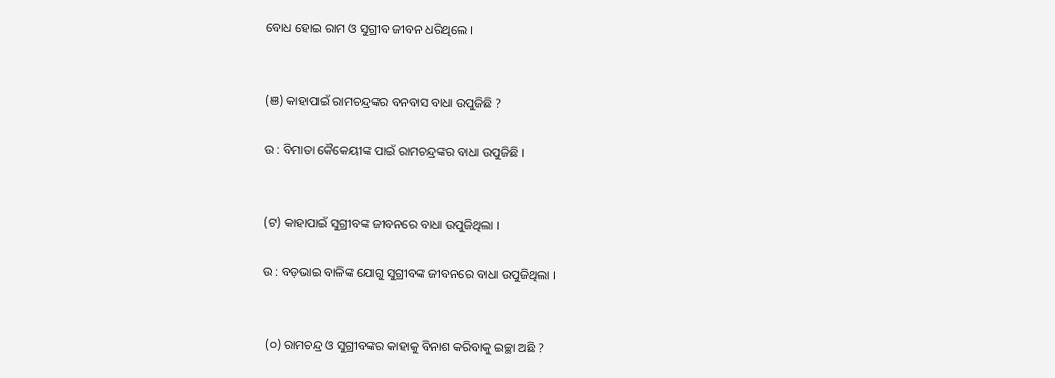ବୋଧ ହୋଇ ରାମ ଓ ସୁଗ୍ରୀବ ଜୀବନ ଧରିଥିଲେ ।


(ଞ) କାହାପାଇଁ ରାମଚନ୍ଦ୍ରଙ୍କର ବନବାସ ବାଧା ଉପୁଜିଛି ?

ଉ : ବିମାତା କୈକେୟୀଙ୍କ ପାଇଁ ରାମଚନ୍ଦ୍ରଙ୍କର ବାଧା ଉପୁଜିଛି ।


(ଟ) କାହାପାଇଁ ସୁଗ୍ରୀବଙ୍କ ଜୀବନରେ ବାଧା ଉପୁଜିଥିଲା ।

ଉ : ବଡ଼ଭାଇ ବାଳିଙ୍କ ଯୋଗୁ ସୁଗ୍ରୀବଙ୍କ ଜୀବନରେ ବାଧା ଉପୁଜିଥିଲା ।


 (୦) ରାମଚନ୍ଦ୍ର ଓ ସୁଗ୍ରୀବଙ୍କର କାହାକୁ ବିନାଶ କରିବାକୁ ଇଚ୍ଛା ଅଛି ?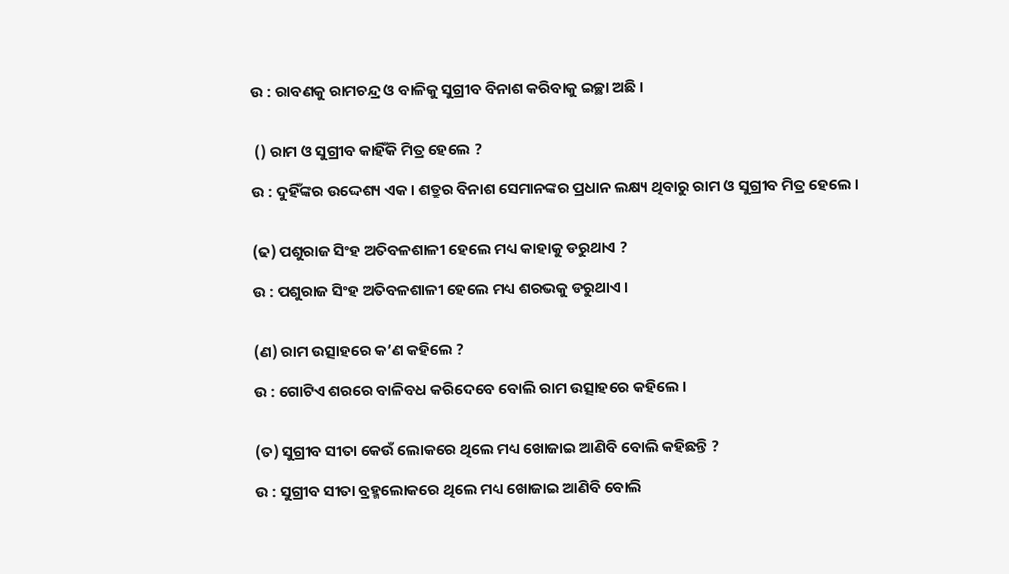ଉ : ରାବଣକୁ ରାମଚନ୍ଦ୍ର ଓ ବାଳିକୁ ସୁଗ୍ରୀବ ବିନାଶ କରିବାକୁ ଇଚ୍ଛା ଅଛି ।


 () ରାମ ଓ ସୁଗ୍ରୀବ କାହିଁକି ମିତ୍ର ହେଲେ ?

ଉ : ଦୁହିଁଙ୍କର ଉଦ୍ଦେଶ୍ୟ ଏକ। ଶତ୍ରୁର ବିନାଶ ସେମାନଙ୍କର ପ୍ରଧାନ ଲକ୍ଷ୍ୟ ଥିବାରୁ ରାମ ଓ ସୁଗ୍ରୀବ ମିତ୍ର ହେଲେ ।


(ଢ) ପଶୁରାଜ ସିଂହ ଅତିବଳଶାଳୀ ହେଲେ ମଧ୍ୟ କାହାକୁ ଡରୁଥାଏ ?

ଉ : ପଶୁରାଜ ସିଂହ ଅତିବଳଶାଳୀ ହେଲେ ମଧ୍ୟ ଶରଭକୁ ଡରୁଥାଏ ।


(ଣ) ରାମ ଉତ୍ସାହରେ କ’ଣ କହିଲେ ?

ଉ : ଗୋଟିଏ ଶରରେ ବାଳିବଧ କରିଦେବେ ବୋଲି ରାମ ଉତ୍ସାହରେ କହିଲେ ।


(ତ) ସୁଗ୍ରୀବ ସୀତା କେଉଁ ଲୋକରେ ଥିଲେ ମଧ୍ୟ ଖୋଜାଇ ଆଣିବି ବୋଲି କହିଛନ୍ତି ?

ଉ : ସୁଗ୍ରୀବ ସୀତା ବ୍ରହ୍ମଲୋକରେ ଥିଲେ ମଧ୍ୟ ଖୋଜାଇ ଆଣିବି ବୋଲି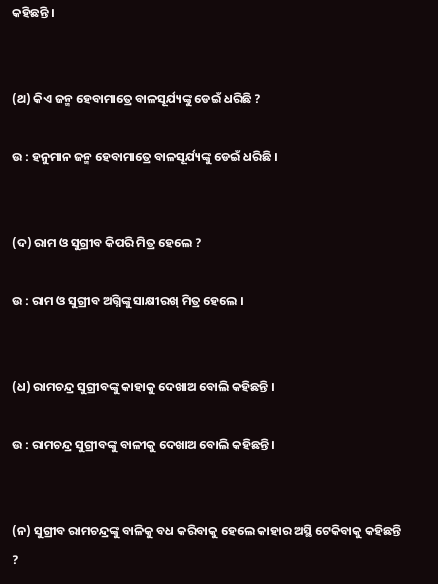କହିଛନ୍ତି ।


(ଥ) କିଏ ଜନ୍ମ ହେବାମାତ୍ରେ ବାଳସୂର୍ଯ୍ୟଙ୍କୁ ଡେଇଁ ଧରିଛି ?

ଉ : ହନୁମାନ ଜନ୍ମ ହେବାମାତ୍ରେ ବାଳସୂର୍ଯ୍ୟଙ୍କୁ ଡେଇଁ ଧରିଛି ।


(ଦ) ରାମ ଓ ସୁଗ୍ରୀବ କିପରି ମିତ୍ର ହେଲେ ?

ଉ : ରାମ ଓ ସୁଗ୍ରୀବ ଅଗ୍ନିଙ୍କୁ ସାକ୍ଷୀରଖ୍ ମିତ୍ର ହେଲେ ।


(ଧ) ରାମଚନ୍ଦ୍ର ସୁଗ୍ରୀବଙ୍କୁ କାହାକୁ ଦେଖାଅ ବୋଲି କହିଛନ୍ତି ।

ଉ : ରାମଚନ୍ଦ୍ର ସୁଗ୍ରୀବଙ୍କୁ ବାଳୀକୁ ଦେଖାଅ ବୋଲି କହିଛନ୍ତି ।


(ନ) ସୁଗ୍ରୀବ ରାମଚନ୍ଦ୍ରଙ୍କୁ ବାଳିକୁ ବଧ କରିବାକୁ ହେଲେ କାହାର ଅସ୍ଥି ଟେକିବାକୁ କହିଛନ୍ତି ?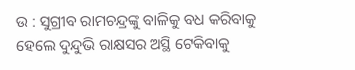ଉ : ସୁଗ୍ରୀବ ରାମଚନ୍ଦ୍ରଙ୍କୁ ବାଳିକୁ ବଧ କରିବାକୁ ହେଲେ ଦୁନ୍ଦୁଭି ରାକ୍ଷସର ଅସ୍ଥି ଟେକିବାକୁ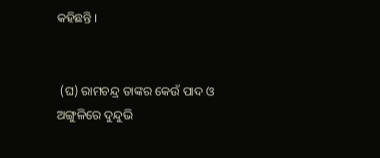କହିଛନ୍ତି ।


 (ଘ) ରାମଚନ୍ଦ୍ର ତାଙ୍କର କେଉଁ ପାଦ ଓ ଅଙ୍ଗୁଳିରେ ଦୁନ୍ଦୁଭି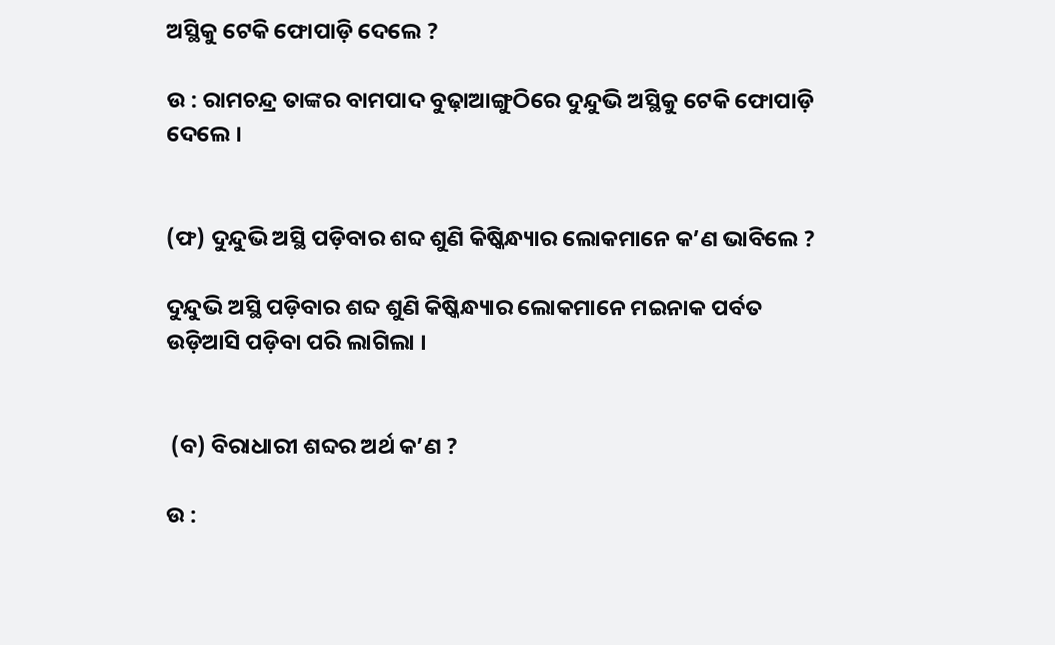ଅସ୍ଥିକୁ ଟେକି ଫୋପାଡ଼ି ଦେଲେ ?

ଉ : ରାମଚନ୍ଦ୍ର ତାଙ୍କର ବାମପାଦ ବୁଢ଼ାଆଙ୍ଗୁଠିରେ ଦୁନ୍ଦୁଭି ଅସ୍ଥିକୁ ଟେକି ଫୋପାଡ଼ି ଦେଲେ ।


(ଫ) ଦୁନ୍ଦୁଭି ଅସ୍ଥି ପଡ଼ିବାର ଶବ୍ଦ ଶୁଣି କିଷ୍କିନ୍ଧ୍ୟାର ଲୋକମାନେ କ’ଣ ଭାବିଲେ ?

ଦୁନ୍ଦୁଭି ଅସ୍ଥି ପଡ଼ିବାର ଶବ୍ଦ ଶୁଣି କିଷ୍କିନ୍ଧ୍ୟାର ଲୋକମାନେ ମଇନାକ ପର୍ବତ ଉଡ଼ିଆସି ପଡ଼ିବା ପରି ଲାଗିଲା ।


 (ବ) ବିରାଧାରୀ ଶବ୍ଦର ଅର୍ଥ କ’ଣ ?

ଉ :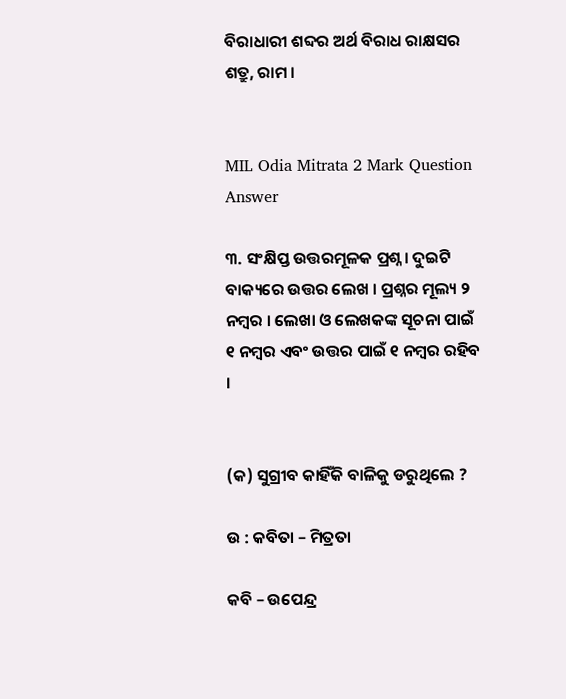ବିରାଧାରୀ ଶବ୍ଦର ଅର୍ଥ ବିରାଧ ରାକ୍ଷସର ଶତ୍ରୁ, ରାମ ।


MIL Odia Mitrata 2 Mark Question Answer

୩. ସଂକ୍ଷିପ୍ତ ଉତ୍ତରମୂଳକ ପ୍ରଶ୍ନ । ଦୁଇଟି ବାକ୍ୟରେ ଉତ୍ତର ଲେଖ । ପ୍ରଶ୍ନର ମୂଲ୍ୟ ୨ ନମ୍ବର । ଲେଖା ଓ ଲେଖକଙ୍କ ସୂଚନା ପାଇଁ ୧ ନମ୍ବର ଏବଂ ଉତ୍ତର ପାଇଁ ୧ ନମ୍ବର ରହିବ ।


(କ) ସୁଗ୍ରୀବ କାହିଁକି ବାଳିକୁ ଡରୁଥିଲେ ?

ଉ : କବିତା – ମିତ୍ରତା

କବି – ଉପେନ୍ଦ୍ର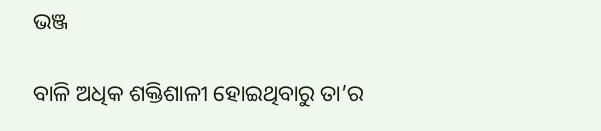ଭଞ୍ଜ

ବାଳି ଅଧିକ ଶକ୍ତିଶାଳୀ ହୋଇଥିବାରୁ ତା’ର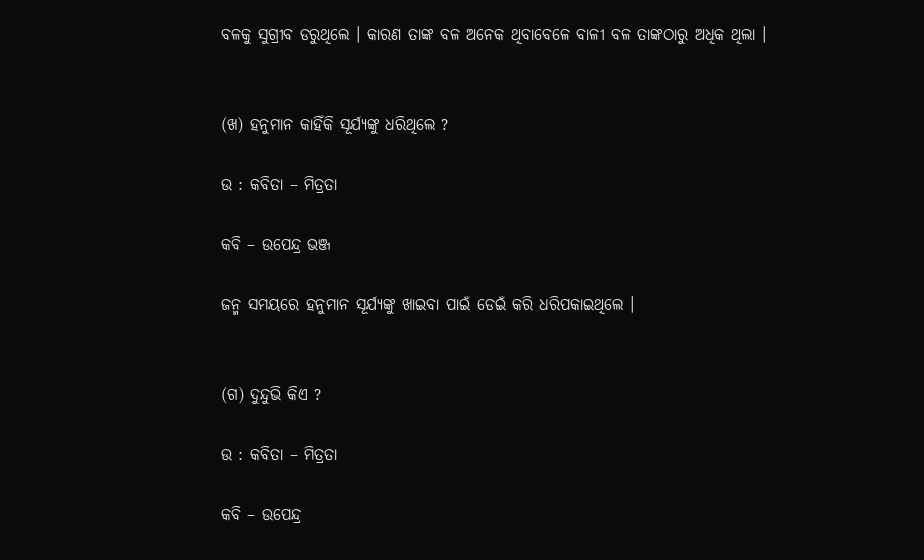ବଳକୁ ସୁଗ୍ରୀବ ଡରୁଥିଲେ । କାରଣ ତାଙ୍କ ବଳ ଅନେକ ଥିବାବେଳେ ବାଳୀ ବଳ ତାଙ୍କଠାରୁ ଅଧିକ ଥିଲା ।


(ଖ) ହନୁମାନ କାହିଁକି ସୂର୍ଯ୍ୟଙ୍କୁ ଧରିଥିଲେ ?

ଉ : କବିତା – ମିତ୍ରତା

କବି – ଉପେନ୍ଦ୍ର ଭଞ୍ଜ

ଜନ୍ମ ସମୟରେ ହନୁମାନ ସୂର୍ଯ୍ୟଙ୍କୁ ଖାଇବା ପାଇଁ ଡେଇଁ କରି ଧରିପକାଇଥିଲେ ।


(ଗ) ଦୁନ୍ଦୁଭି କିଏ ?

ଉ : କବିତା – ମିତ୍ରତା

କବି – ଉପେନ୍ଦ୍ର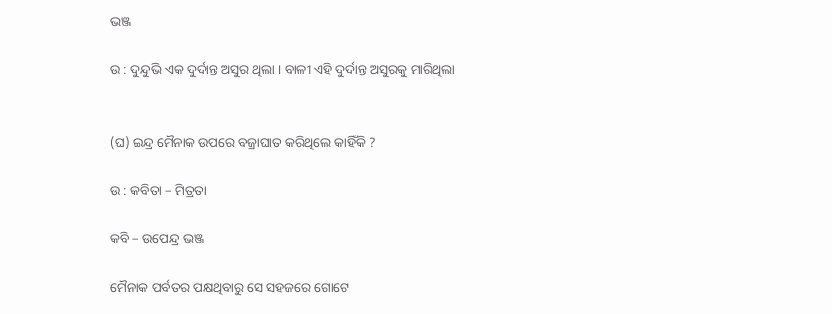ଭଞ୍ଜ

ଉ : ଦୁନ୍ଦୁଭି ଏକ ଦୁର୍ଦାନ୍ତ ଅସୁର ଥିଲା । ବାଳୀ ଏହି ଦୁର୍ଦାନ୍ତ ଅସୁରକୁ ମାରିଥିଲା


(ଘ) ଇନ୍ଦ୍ର ମୈନାକ ଉପରେ ବଜ୍ରାଘାତ କରିଥିଲେ କାହିଁକି ?

ଉ : କବିତା – ମିତ୍ରତା

କବି – ଉପେନ୍ଦ୍ର ଭଞ୍ଜ

ମୈନାକ ପର୍ବତର ପକ୍ଷଥିବାରୁ ସେ ସହଜରେ ଗୋଟେ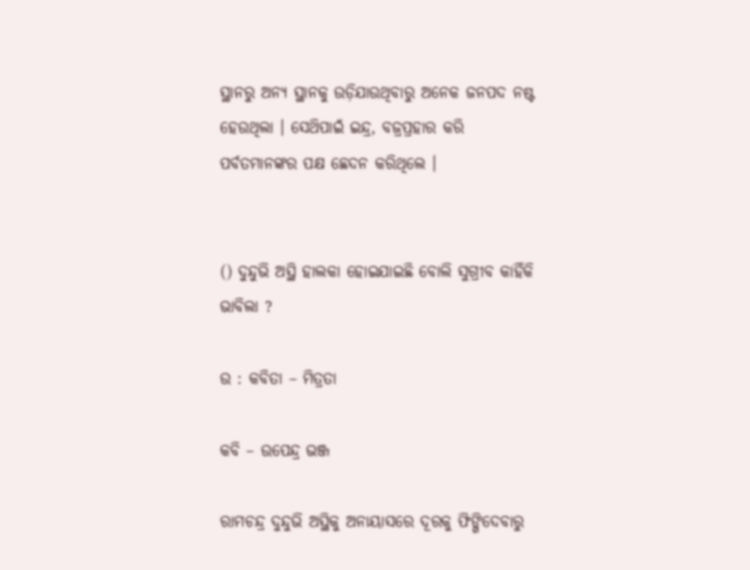ସ୍ଥାନରୁ ଅନ୍ୟ ସ୍ଥାନକୁ ଉଡ଼ିଯାଉଥିବାରୁ ଅନେକ ଜନପଦ ନଷ୍ଟ ହେଉଥିଲା । ସେଥ‌ିପାଇଁ ଇନ୍ଦ୍ର, ବଜ୍ରପ୍ରହାର କରି ପର୍ବତମାନଙ୍କର ପକ୍ଷ ଛେଦନ କରିଥିଲେ ।


() ଦୁନ୍ଦୁଭି ଅସ୍ଥି ହାଲକା ହୋଇଯାଇଛି ବୋଲି ସୁଗ୍ରୀବ କାହିଁକି ଭାବିଲା ?

ଉ : କବିତା – ମିତ୍ରତା

କବି – ଉପେନ୍ଦ୍ର ଭଞ୍ଜ

ରାମଚନ୍ଦ୍ର ଦୁନ୍ଦୁଭି ଅସ୍ଥିକୁ ଅନାୟାସରେ ଦୂରକୁ ଫିଙ୍ଗିଦେବାରୁ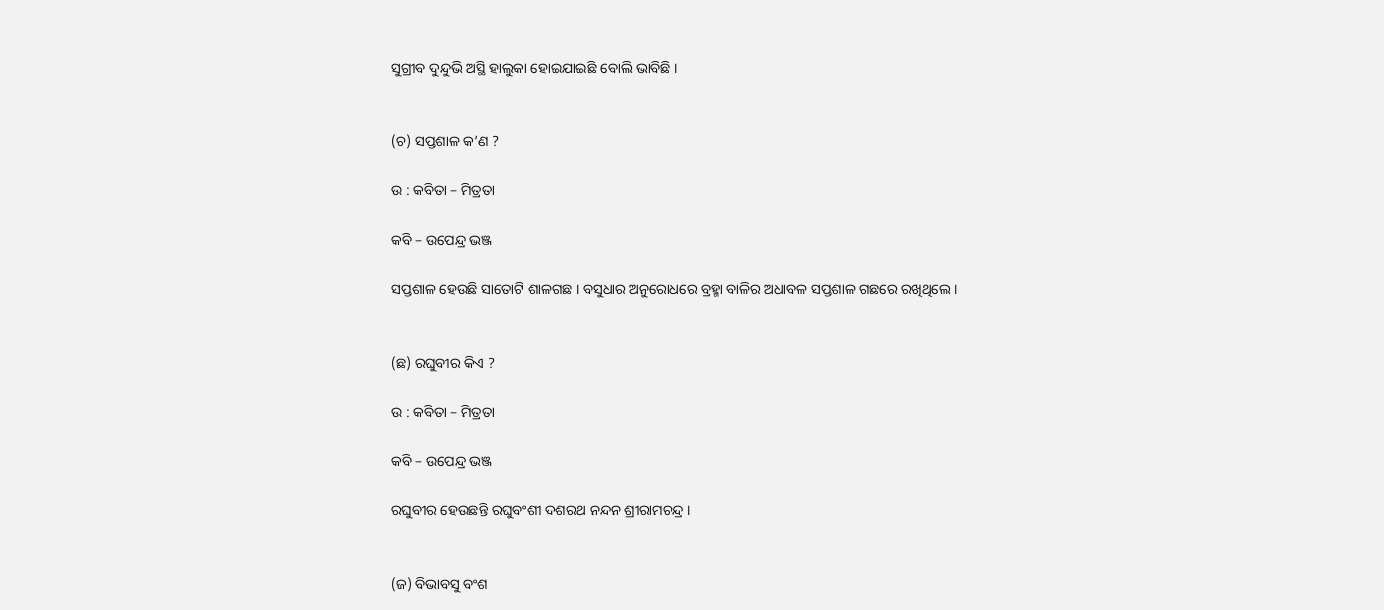ସୁଗ୍ରୀବ ଦୁନ୍ଦୁଭି ଅସ୍ଥି ହାଲୁକା ହୋଇଯାଇଛି ବୋଲି ଭାବିଛି ।


(ଚ) ସପ୍ତଶାଳ କ’ଣ ?

ଉ : କବିତା – ମିତ୍ରତା

କବି – ଉପେନ୍ଦ୍ର ଭଞ୍ଜ

ସପ୍ତଶାଳ ହେଉଛି ସାତୋଟି ଶାଳଗଛ । ବସୁଧାର ଅନୁରୋଧରେ ବ୍ରହ୍ମା ବାଳିର ଅଧାବଳ ସପ୍ତଶାଳ ଗଛରେ ରଖିଥିଲେ ।


(ଛ) ରଘୁବୀର କିଏ ?

ଉ : କବିତା – ମିତ୍ରତା

କବି – ଉପେନ୍ଦ୍ର ଭଞ୍ଜ

ରଘୁବୀର ହେଉଛନ୍ତି ରଘୁବଂଶୀ ଦଶରଥ ନନ୍ଦନ ଶ୍ରୀରାମଚନ୍ଦ୍ର ।


(ଜ) ବିଭାବସୁ ବଂଶ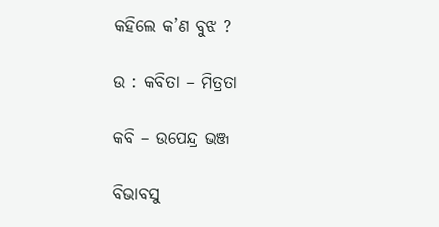କହିଲେ କ’ଣ ବୁଝ ?

ଉ : କବିତା – ମିତ୍ରତା

କବି – ଉପେନ୍ଦ୍ର ଭଞ୍ଜ

ବିଭାବସୁ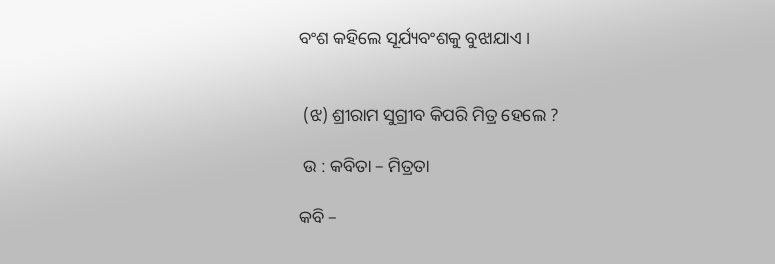ବଂଶ କହିଲେ ସୂର୍ଯ୍ୟବଂଶକୁ ବୁଝାଯାଏ ।


 (ଝ) ଶ୍ରୀରାମ ସୁଗ୍ରୀବ କିପରି ମିତ୍ର ହେଲେ ?

 ଉ : କବିତା – ମିତ୍ରତା

କବି –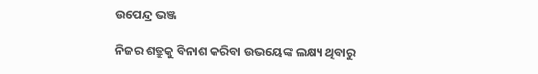ଉପେନ୍ଦ୍ର ଭଞ୍ଜ

ନିଜର ଶତ୍ରୁକୁ ବିନାଶ କରିବା ଉଭୟେଙ୍କ ଲକ୍ଷ୍ୟ ଥିବାରୁ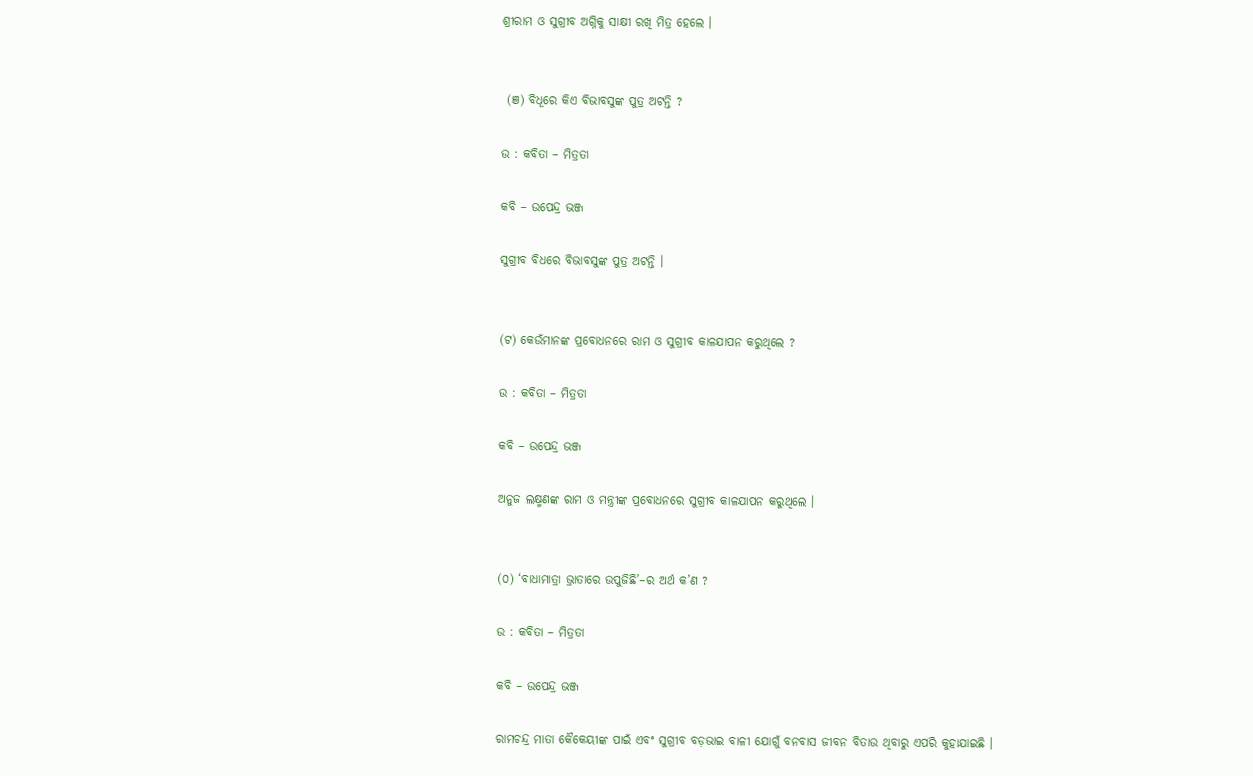ଶ୍ରୀରାମ ଓ ସୁଗ୍ରୀବ ଅଗ୍ନିକୁ ସାକ୍ଷୀ ରଖି ମିତ୍ର ହେଲେ ।


 (ଞ) ବିଧୂରେ କିଏ ବିଭାବସୁଙ୍କ ପୁତ୍ର ଅଟନ୍ତି ?

ଉ : କବିତା – ମିତ୍ରତା

କବି – ଉପେନ୍ଦ୍ର ଭଞ୍ଜ

ସୁଗ୍ରୀବ ବିଧରେ ବିଭାବସୁଙ୍କ ପୁତ୍ର ଅଟନ୍ତି ।


(ଟ) କେଉଁମାନଙ୍କ ପ୍ରବୋଧନରେ ରାମ ଓ ସୁଗ୍ରୀବ କାଳଯାପନ କରୁଥିଲେ ?

ଉ : କବିତା – ମିତ୍ରତା

କବି – ଉପେନ୍ଦ୍ର ଭଞ୍ଜ

ଅନୁଜ ଲକ୍ଷ୍ମଣଙ୍କ ରାମ ଓ ମନ୍ତ୍ରୀଙ୍କ ପ୍ରବୋଧନରେ ସୁଗ୍ରୀବ କାଳଯାପନ କରୁଥିଲେ ।


(୦) ‘ବାଧାମାତ୍ରା ଭ୍ରାତାରେ ଉପୁଜିଛି’–ର ଅର୍ଥ କ’ଣ ?

ଉ : କବିତା – ମିତ୍ରତା

କବି – ଉପେନ୍ଦ୍ର ଭଞ୍ଜ

ରାମଚନ୍ଦ୍ର ମାତା କୈକେୟୀଙ୍କ ପାଇଁ ଏବଂ ସୁଗ୍ରୀବ ବଡ଼ଭାଇ ବାଳୀ ଯୋଗୁଁ ବନବାସ ଜୀବନ ବିତାଉ ଥିବାରୁ ଏପରି କୁହାଯାଇଛି ।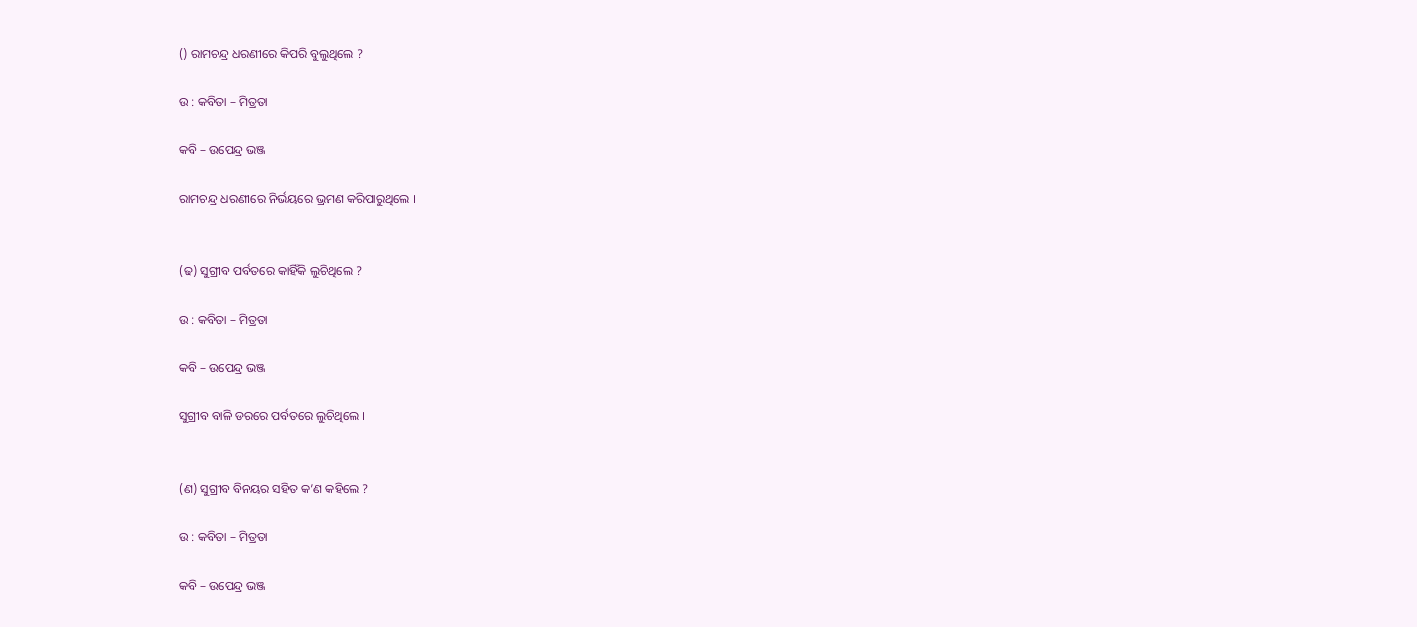() ରାମଚନ୍ଦ୍ର ଧରଣୀରେ କିପରି ବୁଲୁଥିଲେ ?

ଉ : କବିତା – ମିତ୍ରତା

କବି – ଉପେନ୍ଦ୍ର ଭଞ୍ଜ

ରାମଚନ୍ଦ୍ର ଧରଣୀରେ ନିର୍ଭୟରେ ଭ୍ରମଣ କରିପାରୁଥିଲେ ।


(ଢ) ସୁଗ୍ରୀବ ପର୍ବତରେ କାହିଁକି ଲୁଚିଥିଲେ ?

ଉ : କବିତା – ମିତ୍ରତା

କବି – ଉପେନ୍ଦ୍ର ଭଞ୍ଜ

ସୁଗ୍ରୀବ ବାଳି ଡରରେ ପର୍ବତରେ ଲୁଚିଥିଲେ ।


(ଣ) ସୁଗ୍ରୀବ ବିନୟର ସହିତ କ’ଣ କହିଲେ ?

ଉ : କବିତା – ମିତ୍ରତା

କବି – ଉପେନ୍ଦ୍ର ଭଞ୍ଜ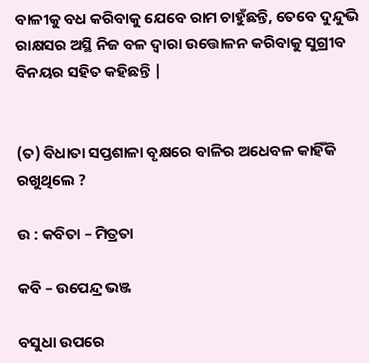ବାଳୀକୁ ବଧ କରିବାକୁ ଯେବେ ରାମ ଚାହୁଁଛନ୍ତି, ତେବେ ଦୁନ୍ଦୁଭି ରାକ୍ଷସର ଅସ୍ଥି ନିଜ ବଳ ଦ୍ଵାରା ଉତ୍ତୋଳନ କରିବାକୁ ସୁଗ୍ରୀବ ବିନୟର ସହିତ କହିଛନ୍ତି |


(ତ) ବିଧାତା ସପ୍ତଶାଳା ବୃକ୍ଷରେ ବାଳିର ଅଧେବଳ କାହିଁକି ରଖୁଥିଲେ ?

ଉ : କବିତା – ମିତ୍ରତା

କବି – ଉପେନ୍ଦ୍ର ଭଞ୍ଜ

ବସୁଧା ଉପରେ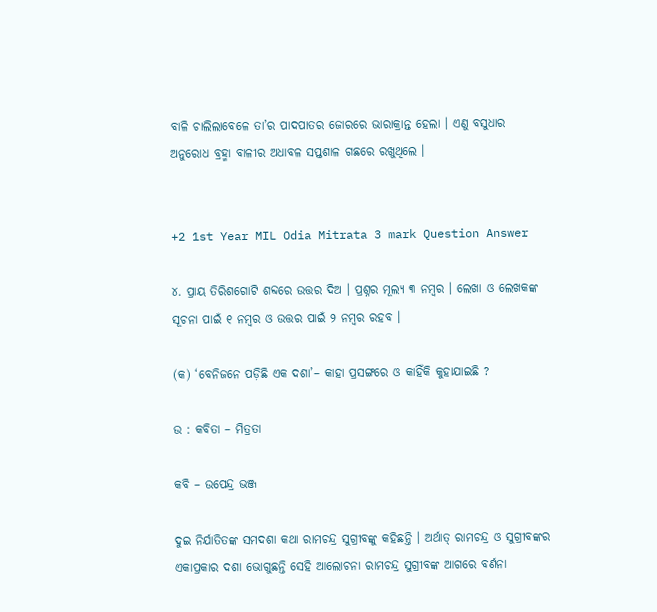ବାଳି ଚାଲିଲାବେଳେ ତା’ର ପାଦପାତର ଜୋରରେ ଭାରାକ୍ରାନ୍ତ ହେଲା । ଏଣୁ ବସୁଧାର ଅନୁରୋଧ ବ୍ରହ୍ମା ବାଳୀର ଅଧାବଳ ସପ୍ତଶାଳ ଗଛରେ ରଖୁଥିଲେ ।


+2 1st Year MIL Odia Mitrata 3 mark Question Answer

୪. ପ୍ରାୟ ତିରିଶଗୋଟି ଶବ୍ଦରେ ଉତ୍ତର ଦିଅ । ପ୍ରଶ୍ନର ମୂଲ୍ୟ ୩ ନମ୍ବର । ଲେଖା ଓ ଲେଖକଙ୍କ ସୂଚନା ପାଇଁ ୧ ନମ୍ବର ଓ ଉତ୍ତର ପାଇଁ ୨ ନମ୍ବର ରହବ ।

(କ) ‘ବେନିଜନେ ପଡ଼ିଛି ଏକ ଦଶା’– କାହା ପ୍ରସଙ୍ଗରେ ଓ କାହିଁକି କୁହାଯାଇଛି ?

ଉ : କବିତା – ମିତ୍ରତା

କବି – ଉପେନ୍ଦ୍ର ଭଞ୍ଜ

ଦୁଇ ନିର୍ଯାତିତଙ୍କ ସମଦଶା କଥା ରାମଚନ୍ଦ୍ର ସୁଗ୍ରୀବଙ୍କୁ କହିଛନ୍ତି । ଅର୍ଥାତ୍ ରାମଚନ୍ଦ୍ର ଓ ସୁଗ୍ରୀବଙ୍କର ଏକାପ୍ରକାର ଦଶା ଭୋଗୁଛନ୍ତି ସେହି ଆଲୋଚନା ରାମଚନ୍ଦ୍ର ସୁଗ୍ରୀବଙ୍କ ଆଗରେ ବର୍ଣନା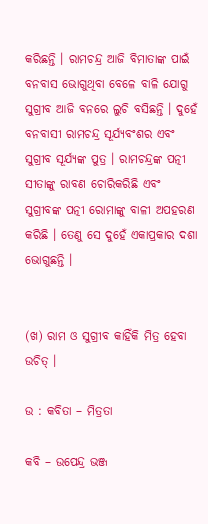କରିଛନ୍ତି । ରାମଚନ୍ଦ୍ର ଆଜି ବିମାତାଙ୍କ ପାଇଁ ବନବାସ ଭୋଗୁଥିବା ବେଳେ ବାଳି ଯୋଗୁ ସୁଗ୍ରୀବ ଆଜି ବନରେ ଲୁଚି ବସିଛନ୍ତି । ଦୁହେଁ ବନବାସୀ ରାମଚନ୍ଦ୍ର ସୂର୍ଯ୍ୟବଂଶର ଏବଂ ସୁଗ୍ରୀବ ସୂର୍ଯ୍ୟଙ୍କ ପୁତ୍ର । ରାମଚନ୍ଦ୍ରଙ୍କ ପତ୍ନୀ ସୀତାଙ୍କୁ ରାବଣ ଚୋରିକରିଛି ଏବଂ ସୁଗ୍ରୀବଙ୍କ ପତ୍ନୀ ରୋମାଙ୍କୁ ବାଳୀ ଅପହରଣ କରିଛି । ତେଣୁ ସେ ଦୁହେଁ ଏକାପ୍ରକାର ଦଶା ଭୋଗୁଛନ୍ତି ।


(ଖ) ରାମ ଓ ସୁଗ୍ରୀବ କାହିଁକି ମିତ୍ର ହେବା ଉଚିତ୍ ।

ଉ : କବିତା – ମିତ୍ରତା

କବି – ଉପେନ୍ଦ୍ର ଭଞ୍ଜ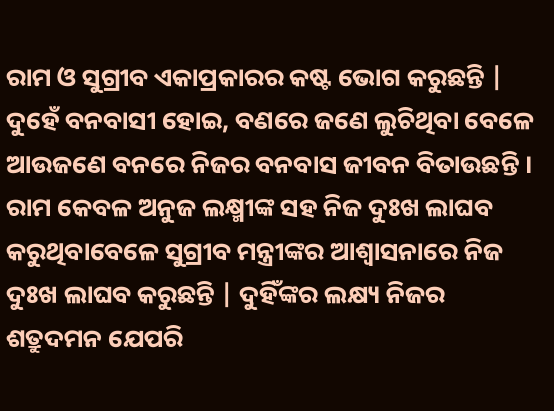ରାମ ଓ ସୁଗ୍ରୀବ ଏକାପ୍ରକାରର କଷ୍ଟ ଭୋଗ କରୁଛନ୍ତି | ଦୁହେଁ ବନବାସୀ ହୋଇ, ବଣରେ ଜଣେ ଲୁଚିଥିବା ବେଳେ ଆଉଜଣେ ବନରେ ନିଜର ବନବାସ ଜୀବନ ବିତାଉଛନ୍ତି । ରାମ କେବଳ ଅନୁଜ ଲକ୍ଷ୍ମୀଙ୍କ ସହ ନିଜ ଦୁଃଖ ଲାଘବ କରୁଥିବାବେଳେ ସୁଗ୍ରୀବ ମନ୍ତ୍ରୀଙ୍କର ଆଶ୍ଵାସନାରେ ନିଜ ଦୁଃଖ ଲାଘବ କରୁଛନ୍ତି | ଦୁହିଁଙ୍କର ଲକ୍ଷ୍ୟ ନିଜର ଶତ୍ରୁଦମନ ଯେପରି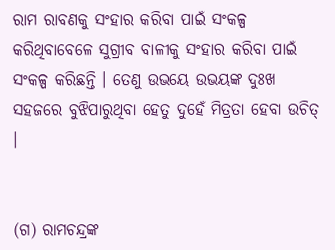ରାମ ରାବଣକୁ ସଂହାର କରିବା ପାଇଁ ସଂକଳ୍ପ କରିଥିବାବେଳେ ସୁଗ୍ରୀବ ବାଳୀକୁ ସଂହାର କରିବା ପାଇଁ ସଂକଳ୍ପ କରିଛନ୍ତି । ତେଣୁ ଉଭୟେ ଉଭୟଙ୍କ ଦୁଃଖ ସହଜରେ ବୁଝିପାରୁଥିବା ହେତୁ ଦୁହେଁ ମିତ୍ରତା ହେବା ଉଚିତ୍ ।


(ଗ) ରାମଚନ୍ଦ୍ରଙ୍କ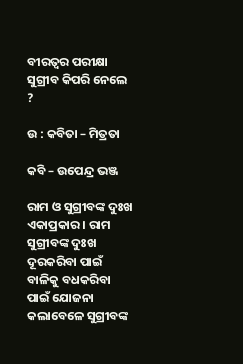ବୀରତ୍ବର ପରୀକ୍ଷା ସୁଗ୍ରୀବ କିପରି ନେଲେ ?

ଉ : କବିତା – ମିତ୍ରତା

କବି – ଉପେନ୍ଦ୍ର ଭଞ୍ଜ

ରାମ ଓ ସୁଗ୍ରୀବଙ୍କ ଦୁଃଖ ଏକାପ୍ରକାର । ରାମ ସୁଗ୍ରୀବଙ୍କ ଦୁଃଖ ଦୂରକରିବା ପାଇଁ ବାଳିକୁ ବଧକରିବା ପାଇଁ ଯୋଜନା କଲାବେଳେ ସୁଗ୍ରୀବଙ୍କ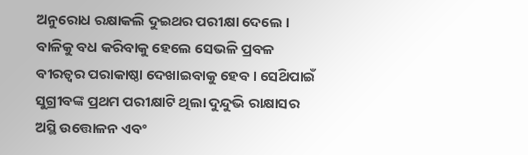ଅନୁରୋଧ ରକ୍ଷାକଲି ଦୁଇଥର ପରୀକ୍ଷା ଦେଲେ । ବାଳିକୁ ବଧ କରିବାକୁ ହେଲେ ସେଭଳି ପ୍ରବଳ ବୀରତ୍ବର ପରାକାଷ୍ଠା ଦେଖାଇବାକୁ ହେବ । ସେଥ‌ିପାଇଁ ସୁଗ୍ରୀବଙ୍କ ପ୍ରଥମ ପରୀକ୍ଷାଟି ଥିଲା ଦୁନ୍ଦୁଭି ରାକ୍ଷାସର ଅସ୍ଥି ଉତ୍ତୋଳନ ଏବଂ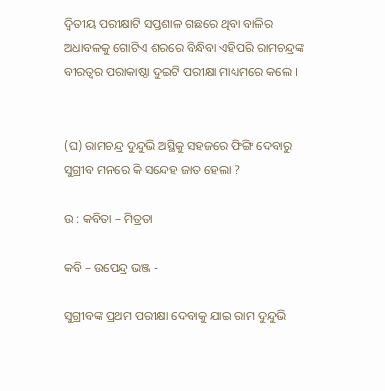ଦ୍ଵିତୀୟ ପରୀକ୍ଷାଟି ସପ୍ତଶାଳ ଗଛରେ ଥିବା ବାଳିର ଅଧାବଳକୁ ଗୋଟିଏ ଶରରେ ବିନ୍ଧିବା ଏହିପରି ରାମଚନ୍ଦ୍ରଙ୍କ ବୀରତ୍ଵର ପରାକାଷ୍ଠା ଦୁଇଟି ପରୀକ୍ଷା ମାଧ୍ୟମରେ କଲେ ।


(ଘ) ରାମଚନ୍ଦ୍ର ଦୁନ୍ଦୁଭି ଅସ୍ଥିକୁ ସହଜରେ ଫିଙ୍ଗି ଦେବାରୁ ସୁଗ୍ରୀବ ମନରେ କି ସନ୍ଦେହ ଜାତ ହେଲା ?

ଉ : କବିତା – ମିତ୍ରତା

କବି – ଉପେନ୍ଦ୍ର ଭଞ୍ଜ -

ସୁଗ୍ରୀବଙ୍କ ପ୍ରଥମ ପରୀକ୍ଷା ଦେବାକୁ ଯାଇ ରାମ ଦୁନ୍ଦୁଭି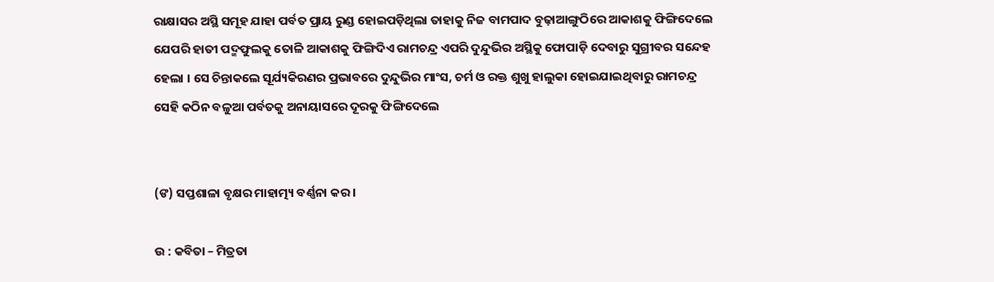ରାକ୍ଷାସର ଅସ୍ଥି ସମୂହ ଯାହା ପର୍ବତ ପ୍ରାୟ ରୁଣ୍ଡ ହୋଇପଡ଼ିଥିଲା ତାହାକୁ ନିଜ ବାମପାଦ ବୁଢ଼ାଆଙ୍ଗୁଠିରେ ଆକାଶକୁ ଫିଙ୍ଗିଦେଲେ ଯେପରି ହାତୀ ପଦ୍ମଫୁଲକୁ ତୋଳି ଆକାଶକୁ ଫିଙ୍ଗିଦିଏ ରାମଚନ୍ଦ୍ର ଏପରି ଦୁନ୍ଦୁଭିର ଅସ୍ଥିକୁ ଫୋପାଡ଼ି ଦେବାରୁ ସୁଗ୍ରୀବର ସନ୍ଦେହ ହେଲା । ସେ ଚିନ୍ତାକଲେ ସୂର୍ଯ୍ୟକିରଣର ପ୍ରଭାବରେ ଦୁନ୍ଦୁଭିର ମାଂସ, ଚର୍ମ ଓ ରକ୍ତ ଶୁଖୁ ହାଲୁକା ହୋଇଯାଇଥିବାରୁ ରାମଚନ୍ଦ୍ର ସେହି କଠିନ ବଳୁଆ ପର୍ବତକୁ ଅନାୟାସରେ ଦୂରକୁ ଫିଙ୍ଗିଦେଲେ


(ଙ) ସପ୍ତଶାଳା ବୃକ୍ଷର ମାହାତ୍ମ୍ୟ ବର୍ଣ୍ଣନା କର ।

ଉ : କବିତା – ମିତ୍ରତା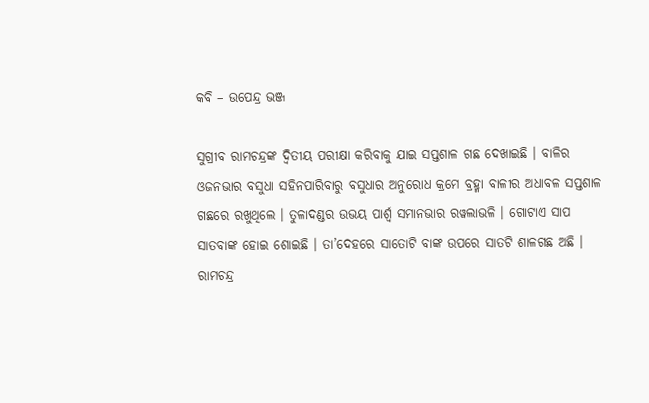କବି – ଉପେନ୍ଦ୍ର ଭଞ୍ଜ

ସୁଗ୍ରୀବ ରାମଚନ୍ଦ୍ରଙ୍କ ଦ୍ଵିତୀୟ ପରୀକ୍ଷା କରିବାକୁ ଯାଇ ସପ୍ତଶାଳ ଗଛ ଦେଖାଇଛି । ବାଳିର ଓଜନଭାର ବସୁଧା ସହିନପାରିବାରୁ ବସୁଧାର ଅନୁରୋଧ କ୍ରମେ ବ୍ରହ୍ମା ବାଳୀର ଅଧାବଳ ସପ୍ତଶାଳ ଗଛରେ ରଖୁଥିଲେ । ତୁଳାଦଣ୍ଡର ଉଭୟ ପାର୍ଶ୍ଵ ସମାନଭାର ରୱଲାଭଳି । ଗୋଟାଏ ସାପ ସାତବାଙ୍କ ହୋଇ ଶୋଇଛି । ତା’ଦେହରେ ସାତୋଟି ବାଙ୍କ ଉପରେ ସାତଟି ଶାଳଗଛ ଅଛି । ରାମଚନ୍ଦ୍ର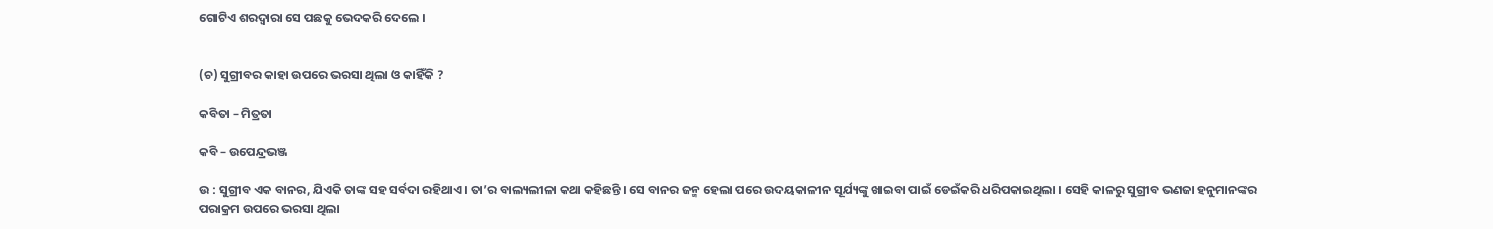ଗୋଟିଏ ଶରଦ୍ଵାରା ସେ ପଛକୁ ଭେଦକରି ଦେଲେ ।


(ଚ) ସୁଗ୍ରୀବର କାହା ଉପରେ ଭରସା ଥିଲା ଓ କାହିଁକି ?

କବିତା – ମିତ୍ରତା

କବି – ଉପେନ୍ଦ୍ରଭଞ୍ଜ

ଉ : ସୁଗ୍ରୀବ ଏକ ବାନର, ଯିଏକି ତାଙ୍କ ସହ ସର୍ବଦା ରହିଥାଏ । ତା’ର ବାଲ୍ୟଲୀଳା କଥା କହିଛନ୍ତି । ସେ ବାନର ଜନ୍ମ ହେଲା ପରେ ଉଦୟକାଳୀନ ସୂର୍ଯ୍ୟଙ୍କୁ ଖାଇବା ପାଇଁ ଡେଇଁକରି ଧରିପକାଇଥିଲା । ସେହି କାଳରୁ ସୁଗ୍ରୀବ ଭଣଜା ହନୁମାନଙ୍କର ପରାକ୍ରମ ଉପରେ ଭରସା ଥିଲା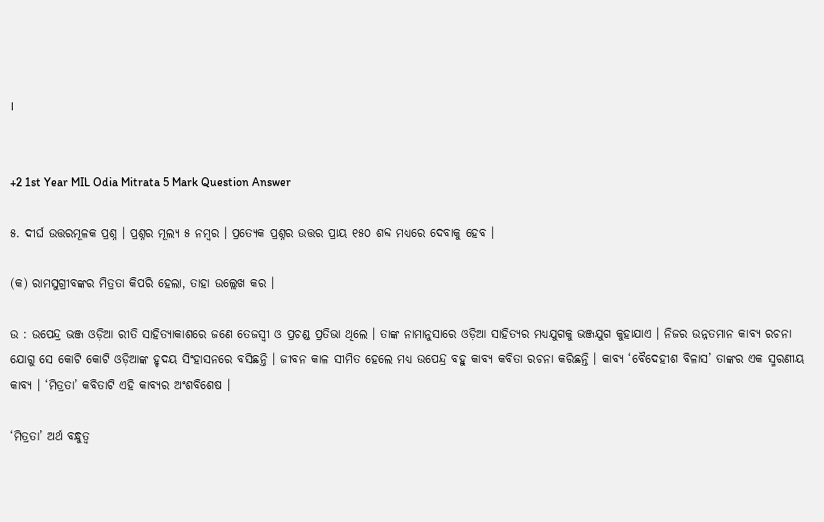।


+2 1st Year MIL Odia Mitrata 5 Mark Question Answer

୫. ଦୀର୍ଘ ଉତ୍ତରମୂଳକ ପ୍ରଶ୍ନ । ପ୍ରଶ୍ନର ମୂଲ୍ୟ ୫ ନମ୍ବର । ପ୍ରତ୍ୟେକ ପ୍ରଶ୍ନର ଉତ୍ତର ପ୍ରାୟ ୧୫୦ ଶବ୍ଦ ମଧ୍ୟରେ ଦେବାକୁ ହେବ ।

(କ) ରାମସୁଗ୍ରୀବଙ୍କର ମିତ୍ରତା କିପରି ହେଲା, ତାହା ଉଲ୍ଲେଖ କର ।

ଉ : ଉପେନ୍ଦ୍ର ଭଞ୍ଜ ଓଡ଼ିଆ ରୀତି ସାହିତ୍ୟାକାଶରେ ଜଣେ ତେଜସ୍ଵୀ ଓ ପ୍ରଚଣ୍ଡ ପ୍ରତିଭା ଥିଲେ । ତାଙ୍କ ନାମାନୁସାରେ ଓଡ଼ିଆ ସାହିତ୍ୟର ମଧ୍ୟଯୁଗକୁ ଭଞ୍ଜଯୁଗ କୁହାଯାଏ । ନିଜର ଉନ୍ନତମାନ କାବ୍ୟ ରଚନା ଯୋଗୁ ସେ କୋଟି କୋଟି ଓଡ଼ିଆଙ୍କ ହୃଦୟ ସିଂହାସନରେ ବସିଛନ୍ତି । ଜୀବନ କାଳ ସୀମିତ ହେଲେ ମଧ୍ୟ ଉପେନ୍ଦ୍ର ବହୁ କାବ୍ୟ କବିତା ରଚନା କରିଛନ୍ତି । କାବ୍ୟ ‘ବୈଦେହୀଶ ବିଳାସ’ ତାଙ୍କର ଏକ ସ୍ମରଣୀୟ କାବ୍ୟ । ‘ମିତ୍ରତା’ କବିତାଟି ଏହି କାବ୍ୟର ଅଂଶବିଶେଷ ।

‘ମିତ୍ରତା’ ଅର୍ଥ ବନ୍ଧୁତ୍ୱ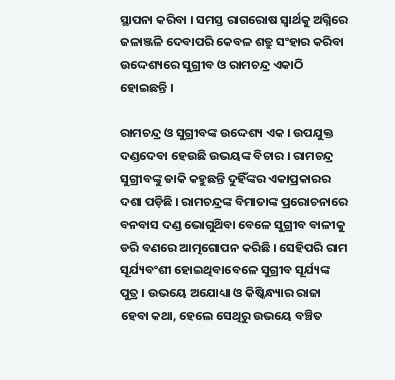ସ୍ଥାପନା କରିବା । ସମସ୍ତ ରାଗରୋଷ ସ୍ବାର୍ଥକୁ ଅଗ୍ନିରେ ଜଳାଞ୍ଜଳି ଦେବାପରି କେବଳ ଶତ୍ରୁ ସଂହାର କରିବା ଉଦ୍ଦେଶ୍ୟରେ ସୁଗ୍ରୀବ ଓ ରାମଚନ୍ଦ୍ର ଏକାଠି ହୋଇଛନ୍ତି ।

ରାମଚନ୍ଦ୍ର ଓ ସୁଗ୍ରୀବଙ୍କ ଉଦ୍ଦେଶ୍ୟ ଏକ । ଉପଯୁକ୍ତ ଦଣ୍ଡଦେବା ହେଉଛି ଉଭୟଙ୍କ ବିଚାର । ରାମଚନ୍ଦ୍ର ସୁଗ୍ରୀବଙ୍କୁ ଡାକି କହୁଛନ୍ତି ଦୁହିଁଙ୍କର ଏକାପ୍ରକାରର ଦଶା ପଡ଼ିଛି । ରାମଚନ୍ଦ୍ରଙ୍କ ବିମାତାଙ୍କ ପ୍ରରୋଚନାରେ ବନବାସ ଦଣ୍ଡ ଭୋଗୁଥ‌ିବା ବେଳେ ସୁଗ୍ରୀବ ବାଳୀକୁ ଡରି ବଣରେ ଆତ୍ମଗୋପନ କରିଛି । ସେହିପରି ରାମ ସୂର୍ଯ୍ୟବଂଶୀ ହୋଇଥିବାବେଳେ ସୁଗ୍ରୀବ ସୂର୍ଯ୍ୟଙ୍କ ପୁତ୍ର । ଉଭୟେ ଅଯୋଧ୍ୟା ଓ କିଷ୍କିନ୍ଧ୍ୟାର ରାଜା ହେବା କଥା, ହେଲେ ସେଥିରୁ ଉଭୟେ ବଞ୍ଚିତ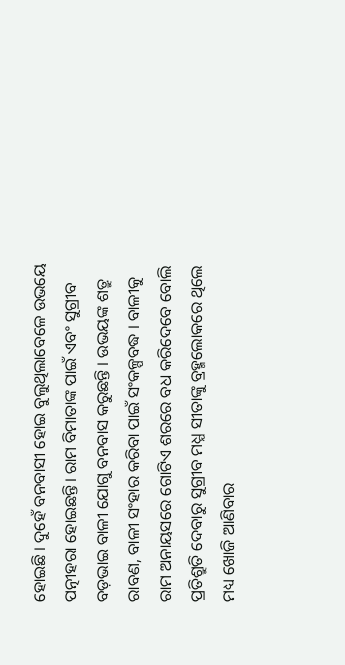ହୋଇଛି । ଦୁହେଁ ବନବାସୀ ହୋଇ ବୁଲୁଥିଲାବେଳେ ଉଭୟେ ପତ୍ନୀହରା ହୋଇଛନ୍ତି। ରାମ ବିମାତାଙ୍କ ପାଇଁ ଏବଂ ସୁଗ୍ରୀବ ବଡ଼ଭାଇ ବାଳୀ ଯୋଗୁ ବନବାସ କରୁଛନ୍ତି । ଉଭୟଙ୍କ ଶତ୍ରୁ ରାବଣ, ବାଳୀ ସଂହାର କରିବା ପାଇଁ ସଂକଳ୍ପବଦ୍ଧ । ବାଳୀକୁ ରାମ ଅନାୟସରେ ଗୋଟିଏ ଶରରେ ବଧ କରିଦେବେ ବୋଲି ପ୍ରତିଶ୍ରୁତି ଦେବାରୁ ସୁଗ୍ରୀବ ମଧ୍ଯ ସୀତାଙ୍କୁ ବ୍ରହ୍ମଲୋକରେ ଥିଲେ ମଧ୍ୟ ଖୋଜି ଆଣିବାର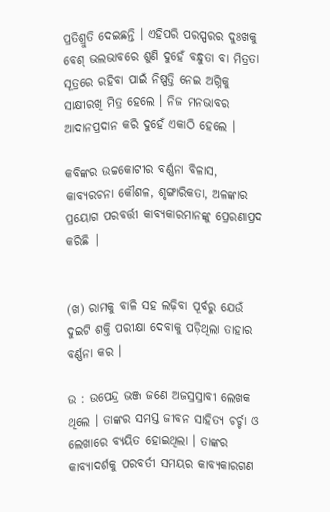ପ୍ରତିଶ୍ରୁତି ଦେଇଛନ୍ତି । ଏହିପରି ପରସ୍ପରର ଦୁଃଖକୁ ବେଶ୍ ଭଲଭାବରେ ଶୁଣି ଦୁହେଁ ବନ୍ଧୁତା ବା ମିତ୍ରତା ସୂତ୍ରରେ ରହିବା ପାଇଁ ନିଷ୍ପତ୍ତି ନେଇ ଅଗ୍ନିକୁ ସାକ୍ଷୀରଖି ମିତ୍ର ହେଲେ । ନିଜ ମନଭାବର ଆଦାନପ୍ରଦାନ କରି ଦୁହେଁ ଏକାଠି ହେଲେ ।

କବିଙ୍କର ଉଚ୍ଚକୋଟୀର ବର୍ଣ୍ଣନା ବିଳାସ, କାବ୍ୟରଚନା କୌଶଳ, ଶୃଙ୍ଗାରିକତା, ଅଳଙ୍କାର ପ୍ରୟୋଗ ପରବର୍ତ୍ତୀ କାବ୍ୟକାରମାନଙ୍କୁ ପ୍ରେରଣାପ୍ରଦ କରିଛି |


(ଖ) ରାମକୁ ବାଳି ସହ ଲଢ଼ିବା ପୂର୍ବରୁ ଯେଉଁ ଦୁଇଟି ଶକ୍ତି ପରୀକ୍ଷା ଦେବାକୁ ପଡ଼ିଥିଲା ତାହାର ବର୍ଣ୍ଣନା କର ।

ଉ : ଉପେନ୍ଦ୍ର ଭଞ୍ଜ ଜଣେ ଅଜସ୍ରସ୍ରାବୀ ଲେଖକ ଥିଲେ । ତାଙ୍କର ସମସ୍ତ ଜୀବନ ସାହିତ୍ୟ ଚର୍ଚ୍ଚା ଓ ଲେଖାରେ ବ୍ୟୟିତ ହୋଇଥିଲା । ତାଙ୍କର କାବ୍ୟାଦର୍ଶକୁ ପରବର୍ତୀ ସମୟର କାବ୍ୟକାରଗଣ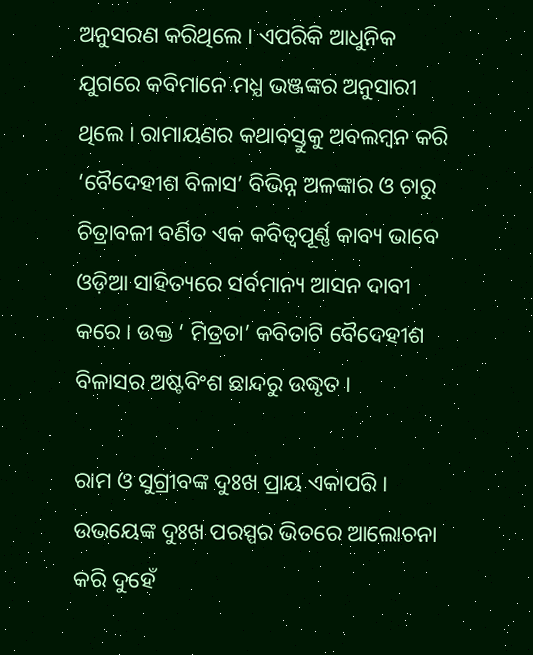ଅନୁସରଣ କରିଥିଲେ । ଏପରିକି ଆଧୁନିକ ଯୁଗରେ କବିମାନେ ମଧ୍ଯ ଭଞ୍ଜଙ୍କର ଅନୁସାରୀ ଥିଲେ । ରାମାୟଣର କଥାବସ୍ତୁକୁ ଅବଲମ୍ବନ କରି ‘ବୈଦେହୀଶ ବିଳାସ’ ବିଭିନ୍ନ ଅଳଙ୍କାର ଓ ଚାରୁ ଚିତ୍ରାବଳୀ ବର୍ଣିତ ଏକ କବିତ୍ଵପୂର୍ଣ୍ଣ କାବ୍ୟ ଭାବେ ଓଡ଼ିଆ ସାହିତ୍ୟରେ ସର୍ବମାନ୍ୟ ଆସନ ଦାବୀ କରେ । ଉକ୍ତ ‘ ମିତ୍ରତା’ କବିତାଟି ବୈଦେହୀଶ ବିଳାସର ଅଷ୍ଟବିଂଶ ଛାନ୍ଦରୁ ଉଦ୍ଧୃତ ।

ରାମ ଓ ସୁଗ୍ରୀବଙ୍କ ଦୁଃଖ ପ୍ରାୟ ଏକାପରି । ଉଭୟେଙ୍କ ଦୁଃଖ ପରସ୍ପର ଭିତରେ ଆଲୋଚନା କରି ଦୁହେଁ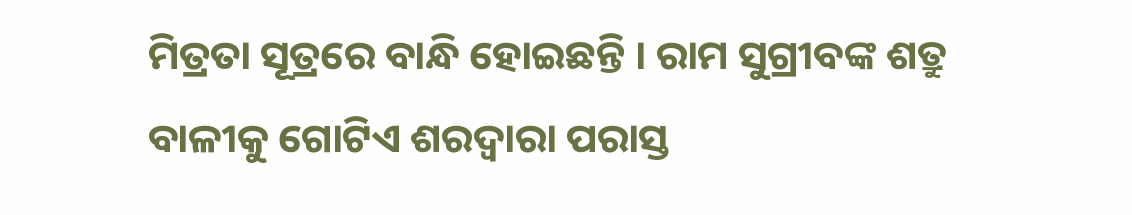ମିତ୍ରତା ସୂତ୍ରରେ ବାନ୍ଧି ହୋଇଛନ୍ତି । ରାମ ସୁଗ୍ରୀବଙ୍କ ଶତ୍ରୁ ବାଳୀକୁ ଗୋଟିଏ ଶରଦ୍ଵାରା ପରାସ୍ତ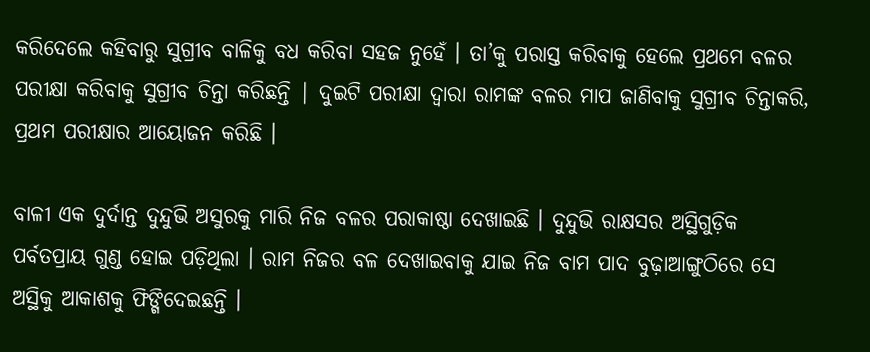କରିଦେଲେ କହିବାରୁ ସୁଗ୍ରୀବ ବାଳିକୁ ବଧ କରିବା ସହଜ ନୁହେଁ । ତା’କୁ ପରାସ୍ତ କରିବାକୁ ହେଲେ ପ୍ରଥମେ ବଳର ପରୀକ୍ଷା କରିବାକୁ ସୁଗ୍ରୀବ ଚିନ୍ତା କରିଛନ୍ତି | ଦୁଇଟି ପରୀକ୍ଷା ଦ୍ଵାରା ରାମଙ୍କ ବଳର ମାପ ଜାଣିବାକୁ ସୁଗ୍ରୀବ ଚିନ୍ତାକରି, ପ୍ରଥମ ପରୀକ୍ଷାର ଆୟୋଜନ କରିଛି ।

ବାଳୀ ଏକ ଦୁର୍ଦାନ୍ତ ଦୁନ୍ଦୁଭି ଅସୁରକୁ ମାରି ନିଜ ବଳର ପରାକାଷ୍ଠା ଦେଖାଇଛି । ଦୁନ୍ଦୁଭି ରାକ୍ଷସର ଅସ୍ଥିଗୁଡ଼ିକ ପର୍ବତପ୍ରାୟ ଗୁଣ୍ଡ ହୋଇ ପଡ଼ିଥିଲା । ରାମ ନିଜର ବଳ ଦେଖାଇବାକୁ ଯାଇ ନିଜ ବାମ ପାଦ ବୁଢ଼ାଆଙ୍ଗୁଠିରେ ସେ ଅସ୍ଥିକୁ ଆକାଶକୁ ଫିଙ୍ଗିଦେଇଛନ୍ତି ।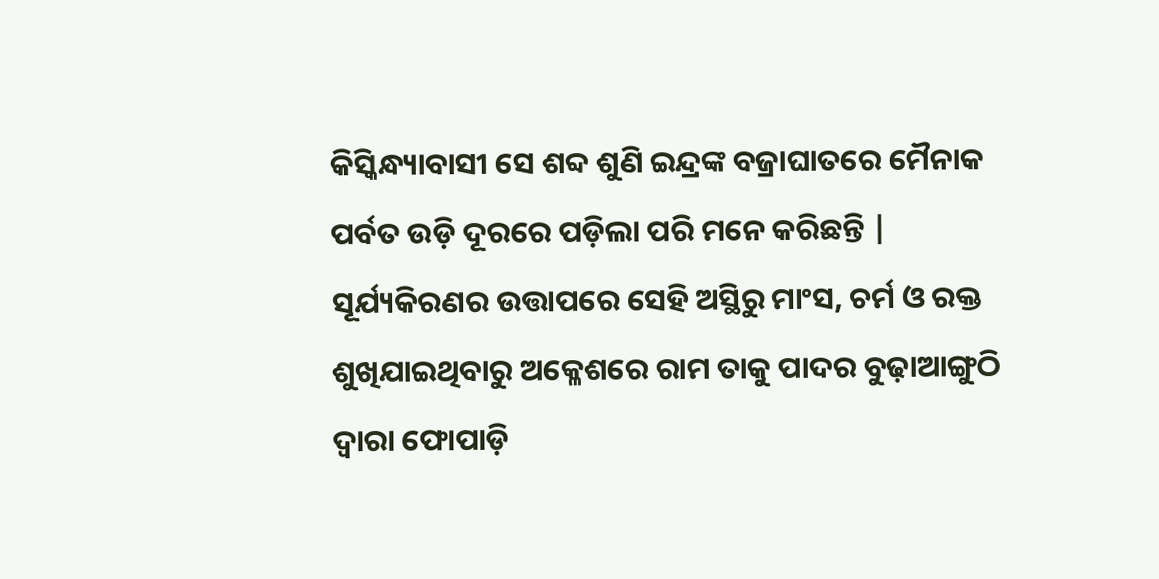କିସ୍କିନ୍ଧ୍ୟାବାସୀ ସେ ଶବ୍ଦ ଶୁଣି ଇନ୍ଦ୍ରଙ୍କ ବଜ୍ରାଘାତରେ ମୈନାକ ପର୍ବତ ଉଡ଼ି ଦୂରରେ ପଡ଼ିଲା ପରି ମନେ କରିଛନ୍ତି | ସୂର୍ଯ୍ୟକିରଣର ଉତ୍ତାପରେ ସେହି ଅସ୍ଥିରୁ ମାଂସ, ଚର୍ମ ଓ ରକ୍ତ ଶୁଖିଯାଇଥିବାରୁ ଅକ୍ଳେଶରେ ରାମ ତାକୁ ପାଦର ବୁଢ଼ାଆଙ୍ଗୁଠି ଦ୍ଵାରା ଫୋପାଡ଼ି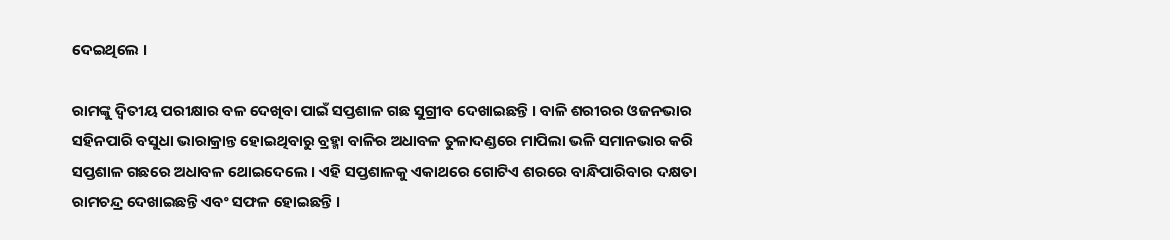ଦେଇଥିଲେ ।

ରାମଙ୍କୁ ଦ୍ଵିତୀୟ ପରୀକ୍ଷାର ବଳ ଦେଖିବା ପାଇଁ ସପ୍ତଶାଳ ଗଛ ସୁଗ୍ରୀବ ଦେଖାଇଛନ୍ତି । ବାଳି ଶରୀରର ଓଜନଭାର ସହିନପାରି ବସୁଧା ଭାରାକ୍ରାନ୍ତ ହୋଇଥିବାରୁ ବ୍ରହ୍ମା ବାଳିର ଅଧାବଳ ତୁଳାଦଣ୍ଡରେ ମାପିଲା ଭଳି ସମାନଭାର କରି ସପ୍ତଶାଳ ଗଛରେ ଅଧାବଳ ଥୋଇଦେଲେ । ଏହି ସପ୍ତଶାଳକୁ ଏକାଥରେ ଗୋଟିଏ ଶରରେ ବାନ୍ଧିପାରିବାର ଦକ୍ଷତା ରାମଚନ୍ଦ୍ର ଦେଖାଇଛନ୍ତି ଏବଂ ସଫଳ ହୋଇଛନ୍ତି ।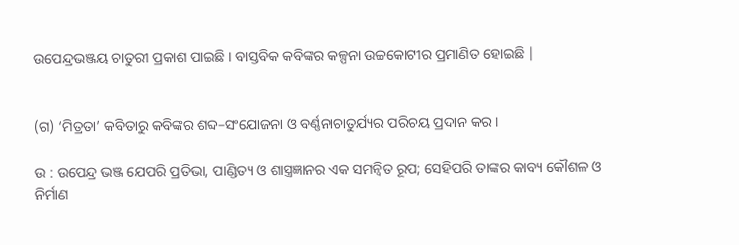ଉପେନ୍ଦ୍ରଭଞ୍ଜୟ ଚାତୁରୀ ପ୍ରକାଶ ପାଇଛି । ବାସ୍ତବିକ କବିଙ୍କର କଳ୍ପନା ଉଚ୍ଚକୋଟୀର ପ୍ରମାଣିତ ହୋଇଛି |


(ଗ) ‘ମିତ୍ରତା’ କବିତାରୁ କବିଙ୍କର ଶବ୍ଦ–ସଂଯୋଜନା ଓ ବର୍ଣ୍ଣନାଚାତୁର୍ଯ୍ୟର ପରିଚୟ ପ୍ରଦାନ କର ।

ଉ : ଉପେନ୍ଦ୍ର ଭଞ୍ଜ ଯେପରି ପ୍ରତିଭା, ପାଣ୍ଡିତ୍ୟ ଓ ଶାସ୍ତ୍ରଜ୍ଞାନର ଏକ ସମନ୍ବିତ ରୂପ; ସେହିପରି ତାଙ୍କର କାବ୍ୟ କୌଶଳ ଓ ନିର୍ମାଣ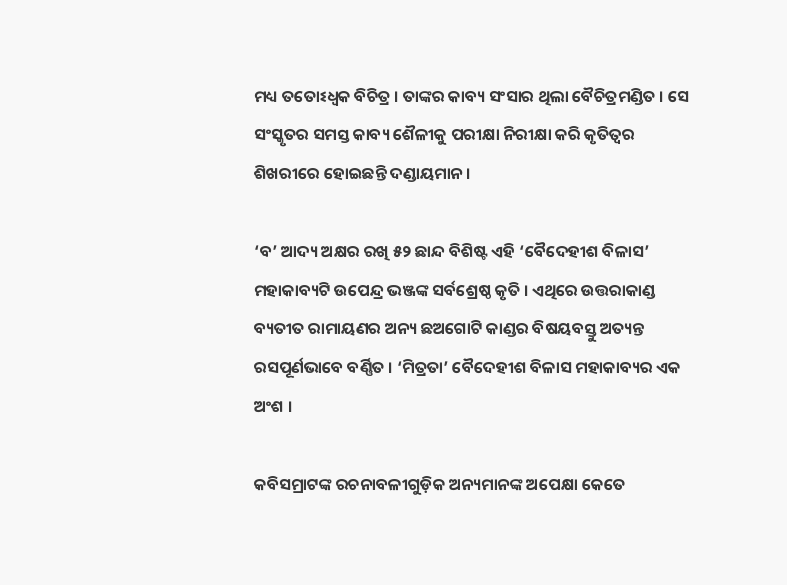ମଧ୍ୟ ତତୋଽଧ୍ଵକ ବିଚିତ୍ର । ତାଙ୍କର କାବ୍ୟ ସଂସାର ଥିଲା ବୈଚିତ୍ରମଣ୍ଡିତ । ସେ ସଂସ୍କୃତର ସମସ୍ତ କାବ୍ୟ ଶୈଳୀକୁ ପରୀକ୍ଷା ନିରୀକ୍ଷା କରି କୃତିତ୍ବର ଶିଖରୀରେ ହୋଇଛନ୍ତି ଦଣ୍ଡାୟମାନ ।

‘ବ’ ଆଦ୍ୟ ଅକ୍ଷର ରଖି ୫୨ ଛାନ୍ଦ ବିଶିଷ୍ଟ ଏହି ‘ବୈଦେହୀଶ ବିଳାସ’ ମହାକାବ୍ୟଟି ଉପେନ୍ଦ୍ର ଭଞ୍ଜଙ୍କ ସର୍ବଶ୍ରେଷ୍ଠ କୃତି । ଏଥିରେ ଉତ୍ତରାକାଣ୍ଡ ବ୍ୟତୀତ ରାମାୟଣର ଅନ୍ୟ ଛଅଗୋଟି କାଣ୍ଡର ବିଷୟବସ୍ତୁ ଅତ୍ୟନ୍ତ ରସପୂର୍ଣଭାବେ ବର୍ଣ୍ଣିତ । ‘ମିତ୍ରତା’ ବୈଦେହୀଶ ବିଳାସ ମହାକାବ୍ୟର ଏକ ଅଂଶ ।

କବିସମ୍ରାଟଙ୍କ ରଚନାବଳୀଗୁଡ଼ିକ ଅନ୍ୟମାନଙ୍କ ଅପେକ୍ଷା କେତେ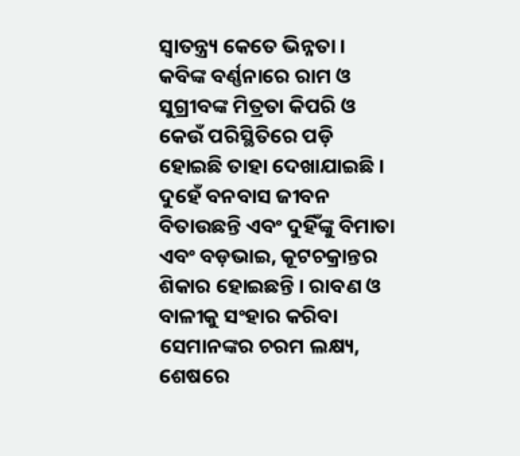ସ୍ଵାତନ୍ତ୍ର୍ୟ କେତେ ଭିନ୍ନତା । କବିଙ୍କ ବର୍ଣ୍ଣନାରେ ରାମ ଓ ସୁଗ୍ରୀବଙ୍କ ମିତ୍ରତା କିପରି ଓ କେଉଁ ପରିସ୍ଥିତିରେ ପଡ଼ି ହୋଇଛି ତାହା ଦେଖାଯାଇଛି । ଦୁହେଁ ବନବାସ ଜୀବନ ବିତାଉଛନ୍ତି ଏବଂ ଦୁହିଁଙ୍କୁ ବିମାତା ଏବଂ ବଡ଼ଭାଇ, କୂଟଚକ୍ରାନ୍ତର ଶିକାର ହୋଇଛନ୍ତି । ରାବଣ ଓ ବାଳୀକୁ ସଂହାର କରିବା ସେମାନଙ୍କର ଚରମ ଲକ୍ଷ୍ୟ, ଶେଷରେ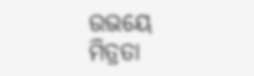ଉଭୟେ ମିତ୍ରତା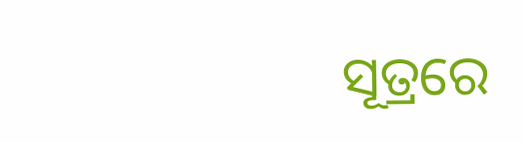ସୂତ୍ରରେ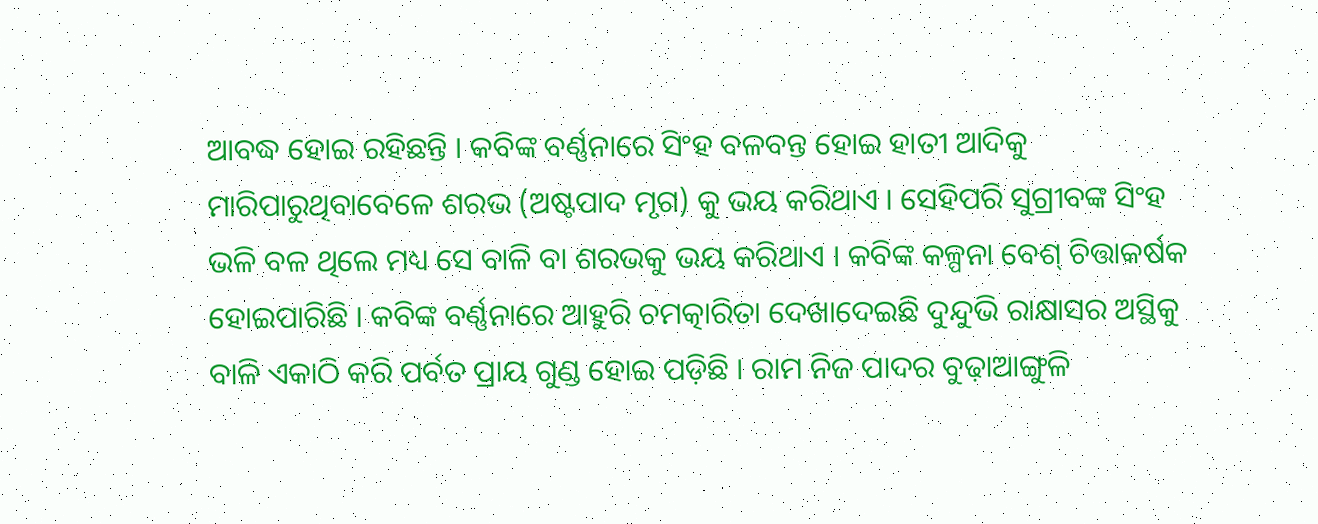ଆବଦ୍ଧ ହୋଇ ରହିଛନ୍ତି । କବିଙ୍କ ବର୍ଣ୍ଣନାରେ ସିଂହ ବଳବନ୍ତ ହୋଇ ହାତୀ ଆଦିକୁ ମାରିପାରୁଥିବାବେଳେ ଶରଭ (ଅଷ୍ଟପାଦ ମୃଗ) କୁ ଭୟ କରିଥାଏ । ସେହିପରି ସୁଗ୍ରୀବଙ୍କ ସିଂହ ଭଳି ବଳ ଥିଲେ ମଧ୍ୟ ସେ ବାଳି ବା ଶରଭକୁ ଭୟ କରିଥାଏ । କବିଙ୍କ କଳ୍ପନା ବେଶ୍ ଚିତ୍ତାକର୍ଷକ ହୋଇପାରିଛି । କବିଙ୍କ ବର୍ଣ୍ଣନାରେ ଆହୁରି ଚମତ୍କାରିତା ଦେଖାଦେଇଛି ଦୁନ୍ଦୁଭି ରାକ୍ଷାସର ଅସ୍ଥିକୁ ବାଳି ଏକାଠି କରି ପର୍ବତ ପ୍ରାୟ ଗୁଣ୍ଡ ହୋଇ ପଡ଼ିଛି । ରାମ ନିଜ ପାଦର ବୁଢ଼ାଆଙ୍ଗୁଳି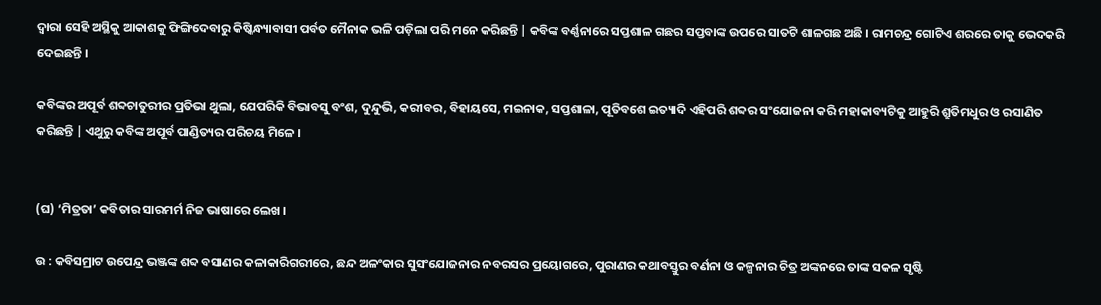ଦ୍ଵାରା ସେହି ଅସ୍ଥିକୁ ଆକାଶକୁ ଫିଙ୍ଗିଦେବାରୁ କିଷ୍କିନ୍ଧ୍ୟାବାସୀ ପର୍ବତ ମୈନାକ ଭଳି ପଡ଼ିଲା ପରି ମନେ କରିଛନ୍ତି | କବିଙ୍କ ବର୍ଣ୍ଣନାରେ ସପ୍ତଶାଳ ଗଛର ସପ୍ତବାଙ୍କ ଉପରେ ସାତଟି ଶାଳଗଛ ଅଛି । ରାମଚନ୍ଦ୍ର ଗୋଟିଏ ଶରରେ ତାକୁ ଭେଦକରି ଦେଇଛନ୍ତି ।

କବିଙ୍କର ଅପୂର୍ବ ଶବ୍ଦଚାତୁରୀର ପ୍ରତିଭା ଥୁଲା, ଯେପରିକି ବିଭାବସୁ ବଂଶ, ଦୁନ୍ଦୁଭି, କରୀବର, ବିହାୟସେ, ମଇନାକ, ସପ୍ତଶାଳା, ପୂତିବଶେ ଇତ୍ୟାଦି ଏହିପରି ଶବ୍ଦର ସଂଯୋଜନା କରି ମହାକାବ୍ୟଟିକୁ ଆହୁରି ଶ୍ରୁତିମଧୁର ଓ ରସାଣିତ କରିଛନ୍ତି | ଏଥୁରୁ କବିଙ୍କ ଅପୂର୍ବ ପାଣ୍ଡିତ୍ୟର ପରିଚୟ ମିଳେ ।


(ଘ) ‘ମିତ୍ରତା’ କବିତାର ସାରମର୍ମ ନିଜ ଭାଷାରେ ଲେଖ ।

ଉ : କବିସମ୍ରାଟ ଉପେନ୍ଦ୍ର ଭଞ୍ଜଙ୍କ ଶବ୍ଦ ବସାଣର କଳାକାରିଗରୀରେ, ଛନ୍ଦ ଅଳଂକାର ସୁସଂଯୋଜନାର ନବରସର ପ୍ରୟୋଗରେ, ପୁରାଣର କଥାବସ୍ତୁର ବର୍ଣନା ଓ କଳ୍ପନାର ଚିତ୍ର ଅଙ୍କନରେ ତାଙ୍କ ସକଳ ସୃଷ୍ଟି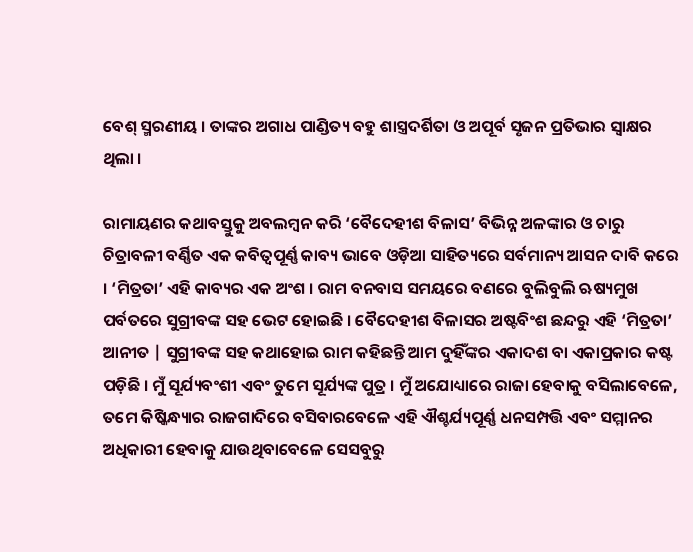ବେଶ୍ ସ୍ମରଣୀୟ । ତାଙ୍କର ଅଗାଧ ପାଣ୍ଡିତ୍ୟ ବହୁ ଶାସ୍ତ୍ରଦର୍ଶିତା ଓ ଅପୂର୍ବ ସୃଜନ ପ୍ରତିଭାର ସ୍ଵାକ୍ଷର ଥିଲା ।

ରାମାୟଣର କଥାବସ୍ତୁକୁ ଅବଲମ୍ବନ କରି ‘ବୈଦେହୀଶ ବିଳାସ’ ବିଭିନ୍ନ ଅଳଙ୍କାର ଓ ଚାରୁ ଚିତ୍ରାବଳୀ ବର୍ଣ୍ଣିତ ଏକ କବିତ୍ଵପୂର୍ଣ୍ଣ କାବ୍ୟ ଭାବେ ଓଡ଼ିଆ ସାହିତ୍ୟରେ ସର୍ବମାନ୍ୟ ଆସନ ଦାବି କରେ । ‘ମିତ୍ରତା’ ଏହି କାବ୍ୟର ଏକ ଅଂଶ । ରାମ ବନବାସ ସମୟରେ ବଣରେ ବୁଲିବୁଲି ଋଷ୍ୟମୁଖ ପର୍ବତରେ ସୁଗ୍ରୀବଙ୍କ ସହ ଭେଟ ହୋଇଛି । ବୈଦେହୀଶ ବିଳାସର ଅଷ୍ଟବିଂଶ ଛନ୍ଦରୁ ଏହି ‘ମିତ୍ରତା’ ଆନୀତ | ସୁଗ୍ରୀବଙ୍କ ସହ କଥାହୋଇ ରାମ କହିଛନ୍ତି ଆମ ଦୁହିଁଙ୍କର ଏକାଦଶ ବା ଏକାପ୍ରକାର କଷ୍ଟ ପଡ଼ିଛି । ମୁଁ ସୂର୍ଯ୍ୟବଂଶୀ ଏବଂ ତୁମେ ସୂର୍ଯ୍ୟଙ୍କ ପୁତ୍ର । ମୁଁ ଅଯୋଧ୍ୟାରେ ରାଜା ହେବାକୁ ବସିଲାବେଳେ, ତମେ କିଷ୍କିନ୍ଧ୍ୟାର ରାଜଗାଦିରେ ବସିବାରବେଳେ ଏହି ଐଶ୍ଚର୍ଯ୍ୟପୂର୍ଣ୍ଣ ଧନସମ୍ପତ୍ତି ଏବଂ ସମ୍ମାନର ଅଧିକାରୀ ହେବାକୁ ଯାଉଥିବାବେଳେ ସେସବୁରୁ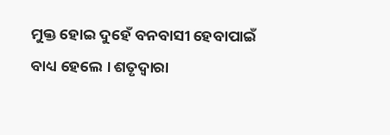ମୁକ୍ତ ହୋଇ ଦୁହେଁ ବନବାସୀ ହେବାପାଇଁ ବାଧ୍ୟ ହେଲେ । ଶତୃଦ୍ଵାରା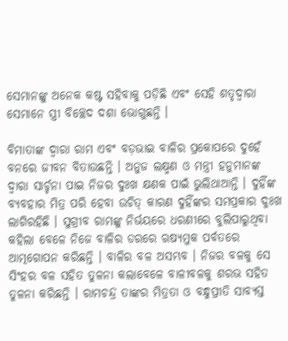ସେମାନଙ୍କୁ ଅନେକ କଷ୍ଟ ସହିବାକୁ ପଡ଼ିଛି ଏବଂ ସେହି ଶତୃଦ୍ଵାରା ସେମାନେ ସ୍ତ୍ରୀ ବିଚ୍ଛେଦ ଦଶା ଭୋଗୁଛନ୍ତି ।

ବିମାତାଙ୍କ ଦ୍ବାରା ରାମ ଏବଂ ବଡ଼ଭାଇ ବାଳିର ପ୍ରକୋପରେ ଦୁହେଁ ବନରେ ଜୀବନ ବିତାଉଛନ୍ତି । ଅନୁଜ ଲକ୍ଷ୍ମଣ ଓ ମନ୍ତ୍ରୀ ହନୁମାନଙ୍କ ଦ୍ଵାରା ସାର୍ଚ୍ଚନା ପାଇ ନିଜର ଦୁଃଖ କ୍ଷଣକ ପାଇଁ ଭୁଲିଥାଆନ୍ତି । ଦୁହିଁଙ୍କ ବ୍ୟବହାର ମିତ୍ର ପରି ହେବା ଉଚିତ୍ କାରଣ ଦୁହିଁଙ୍କର ସମପ୍ରକାର ଦୁଃଖ ଲାଗିରହିଛି । ସୁଗ୍ରୀବ ରାମଙ୍କୁ ନିର୍ଭୟରେ ଧରଣୀରେ ବୁଲିପାରୁଥିବା କହିଲା ବେଳେ ନିଜେ ବାଳିର ଡରରେ ଋଷ୍ୟମୁକ ପର୍ବତରେ ଆତ୍ମଗୋପନ କରିଛନ୍ତି । ବାଳିର ବଳ ଅସମ୍ଭବ । ନିଜର ବଳକୁ ସେ ସିଂହର ବଳ ସହିତ ତୁଳନା କଲାବେଳେ ବାଳୀବଳକୁ ଶରଭ ସହିତ ତୁଳନା କରିଛନ୍ତି । ରାମଚନ୍ଦ୍ର ତାଙ୍କର ମିତ୍ରତା ଓ ବନ୍ଧୁପ୍ରୀତି ସାବ୍ୟସ୍ତ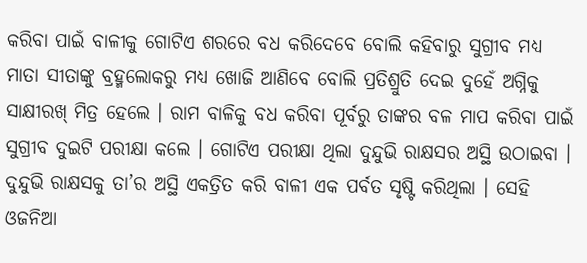କରିବା ପାଇଁ ବାଳୀକୁ ଗୋଟିଏ ଶରରେ ବଧ କରିଦେବେ ବୋଲି କହିବାରୁ ସୁଗ୍ରୀବ ମଧ୍ୟ ମାତା ସୀତାଙ୍କୁ ବ୍ରହ୍ମଲୋକରୁ ମଧ୍ଯ ଖୋଜି ଆଣିବେ ବୋଲି ପ୍ରତିଶ୍ରୁତି ଦେଇ ଦୁହେଁ ଅଗ୍ନିକୁ ସାକ୍ଷୀରଖ୍ ମିତ୍ର ହେଲେ । ରାମ ବାଳିକୁ ବଧ କରିବା ପୂର୍ବରୁ ତାଙ୍କର ବଳ ମାପ କରିବା ପାଇଁ ସୁଗ୍ରୀବ ଦୁଇଟି ପରୀକ୍ଷା କଲେ । ଗୋଟିଏ ପରୀକ୍ଷା ଥିଲା ଦୁନ୍ଦୁଭି ରାକ୍ଷସର ଅସ୍ଥି ଉଠାଇବା । ଦୁନ୍ଦୁଭି ରାକ୍ଷସକୁ ତା’ର ଅସ୍ଥି ଏକତ୍ରିତ କରି ବାଳୀ ଏକ ପର୍ବତ ସୃଷ୍ଟି କରିଥିଲା । ସେହି ଓଜନିଆ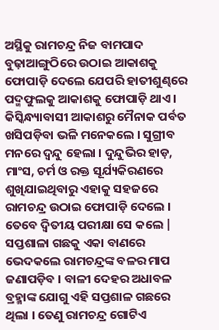ଅସ୍ଥିକୁ ରାମଚନ୍ଦ୍ର ନିଜ ବାମପାଦ ବୁଢ଼ାଆଙ୍ଗୁଠିରେ ଉଠାଇ ଆକାଶକୁ ଫୋପାଡ଼ି ଦେଲେ ଯେପରି ହାତୀଶୁଣ୍ଢରେ ପଦ୍ମଫୁଲକୁ ଆକାଶକୁ ଫୋପାଡ଼ି ଥାଏ । କିସ୍କିନ୍ଧ୍ୟାବାସୀ ଆକାଶରୁ ମୈନାକ ପର୍ବତ ଖସିପଡ଼ିବା ଭଳି ମନେକଲେ । ସୁଗ୍ରୀବ ମନରେ ଦ୍ଵନ୍ଦୁ ହେଲା । ଦୁନ୍ଦୁଭିର ହାଡ଼, ମାଂସ, ଚର୍ମ ଓ ରକ୍ତ ସୂର୍ଯ୍ୟକିରଣରେ ଶୁଖିଯାଇଥିବାରୁ ଏହାକୁ ସହଜରେ ରାମଚନ୍ଦ୍ର ଉଠାଇ ଫୋପାଡ଼ି ଦେଲେ । ତେବେ ଦ୍ଵିତୀୟ ପରୀକ୍ଷା ସେ କଲେ | ସପ୍ତଶାଳା ଗଛକୁ ଏକା ବାଣରେ ଭେଦକଲେ ରାମଚନ୍ଦ୍ରଙ୍କ ବଳର ମାପ ଜଣାପଡ଼ିବ । ବାଳୀ ଦେହର ଅଧାବଳ ବ୍ରହ୍ମାଙ୍କ ଯୋଗୁ ଏହି ସପ୍ତଶାଳ ଗଛରେ ଥିଲା । ତେଣୁ ରାମଚନ୍ଦ୍ର ଗୋଟିଏ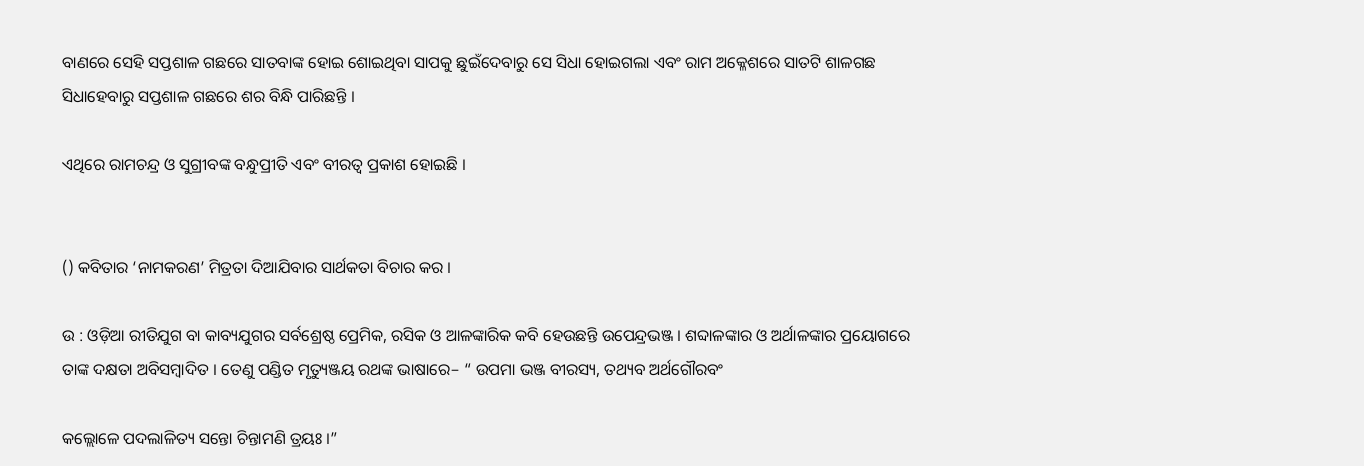ବାଣରେ ସେହି ସପ୍ତଶାଳ ଗଛରେ ସାତବାଙ୍କ ହୋଇ ଶୋଇଥିବା ସାପକୁ ଛୁଇଁଦେବାରୁ ସେ ସିଧା ହୋଇଗଲା ଏବଂ ରାମ ଅକ୍ଳେଶରେ ସାତଟି ଶାଳଗଛ ସିଧାହେବାରୁ ସପ୍ତଶାଳ ଗଛରେ ଶର ବିନ୍ଧି ପାରିଛନ୍ତି ।

ଏଥିରେ ରାମଚନ୍ଦ୍ର ଓ ସୁଗ୍ରୀବଙ୍କ ବନ୍ଧୁପ୍ରୀତି ଏବଂ ବୀରତ୍ଵ ପ୍ରକାଶ ହୋଇଛି ।


() କବିତାର ‘ନାମକରଣ’ ମିତ୍ରତା ଦିଆଯିବାର ସାର୍ଥକତା ବିଚାର କର ।

ଉ : ଓଡ଼ିଆ ରୀତିଯୁଗ ବା କାବ୍ୟଯୁଗର ସର୍ବଶ୍ରେଷ୍ଠ ପ୍ରେମିକ, ରସିକ ଓ ଆଳଙ୍କାରିକ କବି ହେଉଛନ୍ତି ଉପେନ୍ଦ୍ରଭଞ୍ଜ । ଶବ୍ଦାଳଙ୍କାର ଓ ଅର୍ଥାଳଙ୍କାର ପ୍ରୟୋଗରେ ତାଙ୍କ ଦକ୍ଷତା ଅବିସମ୍ବାଦିତ । ତେଣୁ ପଣ୍ଡିତ ମୃତ୍ୟୁଞ୍ଜୟ ରଥଙ୍କ ଭାଷାରେ– “ ଉପମା ଭଞ୍ଜ ବୀରସ୍ୟ, ତଥ୍ୟବ ଅର୍ଥଗୌରବଂ

କଲ୍ଲୋଳେ ପଦଲାଳିତ୍ୟ ସନ୍ତୋ ଚିନ୍ତାମଣି ତ୍ରୟଃ ।”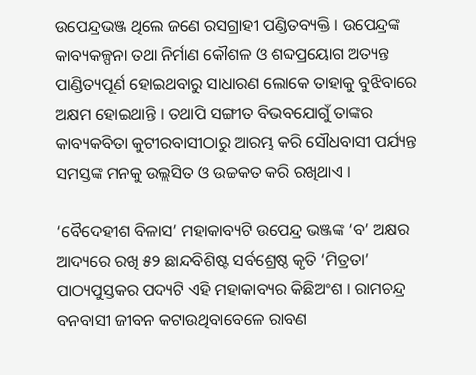ଉପେନ୍ଦ୍ରଭଞ୍ଜ ଥିଲେ ଜଣେ ରସଗ୍ରାହୀ ପଣ୍ଡିତବ୍ୟକ୍ତି । ଉପେନ୍ଦ୍ରଙ୍କ କାବ୍ୟକଳ୍ପନା ତଥା ନିର୍ମାଣ କୌଶଳ ଓ ଶବ୍ଦପ୍ରୟୋଗ ଅତ୍ୟନ୍ତ ପାଣ୍ଡିତ୍ୟପୂର୍ଣ ହୋଇଥବାରୁ ସାଧାରଣ ଲୋକେ ତାହାକୁ ବୁଝିବାରେ ଅକ୍ଷମ ହୋଇଥାନ୍ତି । ତଥାପି ସଙ୍ଗୀତ ବିଭବଯୋଗୁଁ ତାଙ୍କର କାବ୍ୟକବିତା କୁଟୀରବାସୀଠାରୁ ଆରମ୍ଭ କରି ସୌଧବାସୀ ପର୍ଯ୍ୟନ୍ତ ସମସ୍ତଙ୍କ ମନକୁ ଉଲ୍ଲସିତ ଓ ଉଚ୍ଚକତ କରି ରଖିଥାଏ ।

‘ବୈଦେହୀଶ ବିଳାସ’ ମହାକାବ୍ୟଟି ଉପେନ୍ଦ୍ର ଭଞ୍ଜଙ୍କ ‘ବ’ ଅକ୍ଷର ଆଦ୍ୟରେ ରଖି ୫୨ ଛାନ୍ଦବିଶିଷ୍ଟ ସର୍ବଶ୍ରେଷ୍ଠ କୃତି ‘ମିତ୍ରତା’ ପାଠ୍ୟପୁସ୍ତକର ପଦ୍ୟଟି ଏହି ମହାକାବ୍ୟର କିଛିଅଂଶ । ରାମଚନ୍ଦ୍ର ବନବାସୀ ଜୀବନ କଟାଉଥିବାବେଳେ ରାବଣ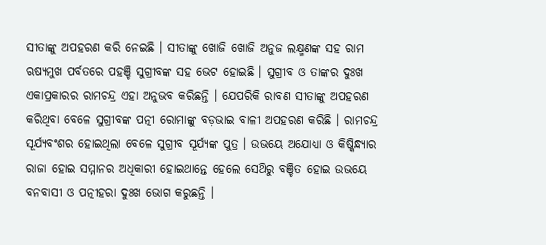ସୀତାଙ୍କୁ ଅପହରଣ କରି ନେଇଛି । ସୀତାଙ୍କୁ ଖୋଜି ଖୋଜି ଅନୁଜ ଲକ୍ଷ୍ମଣଙ୍କ ସହ ରାମ ଋଷ୍ୟମୁଖ ପର୍ବତରେ ପହଞ୍ଚି ସୁଗ୍ରୀବଙ୍କ ସହ ଭେଟ ହୋଇଛି । ସୁଗ୍ରୀବ ଓ ତାଙ୍କର ଦୁଃଖ ଏକାପ୍ରକାରର ରାମଚନ୍ଦ୍ର ଏହା ଅନୁଭବ କରିଛନ୍ତି । ଯେପରିକି ରାବଣ ସୀତାଙ୍କୁ ଅପହରଣ କରିଥିବା ବେଳେ ସୁଗ୍ରୀବଙ୍କ ପତ୍ନୀ ରୋମାଙ୍କୁ ବଡ଼ଭାଇ ବାଳୀ ଅପହରଣ କରିଛି । ରାମଚନ୍ଦ୍ର ସୂର୍ଯ୍ୟବଂଶର ହୋଇଥିଲା ବେଳେ ସୁଗ୍ରୀବ ସୂର୍ଯ୍ୟଙ୍କ ପୁତ୍ର । ଉଭୟେ ଅଯୋଧ୍ୟା ଓ କିଷ୍କିନ୍ଧ୍ୟାର ରାଜା ହୋଇ ସମ୍ମାନର ଅଧିକାରୀ ହୋଇଥାନ୍ତେ ହେଲେ ସେଥ‌ିରୁ ବଞ୍ଚିତ ହୋଇ ଉଭୟେ ବନବାସୀ ଓ ପତ୍ନୀହରା ଦୁଃଖ ଭୋଗ କରୁଛନ୍ତି ।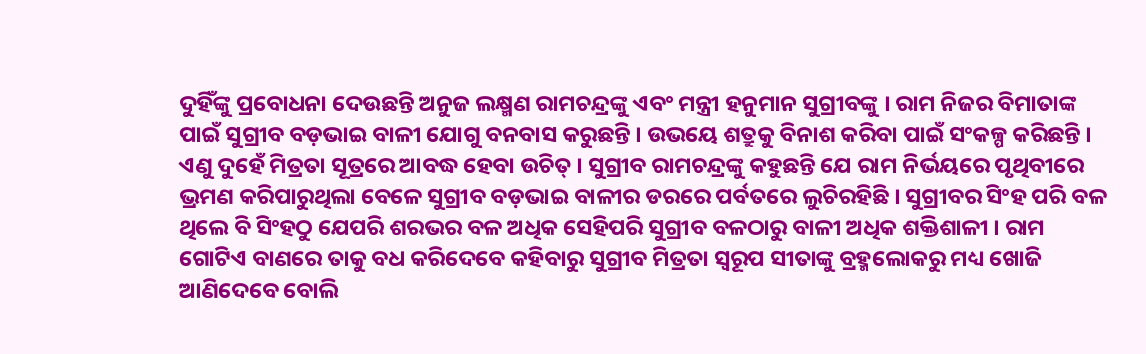ଦୁହିଁଙ୍କୁ ପ୍ରବୋଧନା ଦେଉଛନ୍ତି ଅନୁଜ ଲକ୍ଷ୍ମଣ ରାମଚନ୍ଦ୍ରଙ୍କୁ ଏବଂ ମନ୍ତ୍ରୀ ହନୁମାନ ସୁଗ୍ରୀବଙ୍କୁ । ରାମ ନିଜର ବିମାତାଙ୍କ ପାଇଁ ସୁଗ୍ରୀବ ବଡ଼ଭାଇ ବାଳୀ ଯୋଗୁ ବନବାସ କରୁଛନ୍ତି । ଉଭୟେ ଶତ୍ରୁକୁ ବିନାଶ କରିବା ପାଇଁ ସଂକଳ୍ପ କରିଛନ୍ତି । ଏଣୁ ଦୁହେଁ ମିତ୍ରତା ସୂତ୍ରରେ ଆବଦ୍ଧ ହେବା ଉଚିତ୍ । ସୁଗ୍ରୀବ ରାମଚନ୍ଦ୍ରଙ୍କୁ କହୁଛନ୍ତି ଯେ ରାମ ନିର୍ଭୟରେ ପୃଥିବୀରେ ଭ୍ରମଣ କରିପାରୁଥିଲା ବେଳେ ସୁଗ୍ରୀବ ବଡ଼ଭାଇ ବାଳୀର ଡରରେ ପର୍ବତରେ ଲୁଚିରହିଛି । ସୁଗ୍ରୀବର ସିଂହ ପରି ବଳ ଥିଲେ ବି ସିଂହଠୁ ଯେପରି ଶରଭର ବଳ ଅଧିକ ସେହିପରି ସୁଗ୍ରୀବ ବଳଠାରୁ ବାଳୀ ଅଧିକ ଶକ୍ତିଶାଳୀ । ରାମ ଗୋଟିଏ ବାଣରେ ତାକୁ ବଧ କରିଦେବେ କହିବାରୁ ସୁଗ୍ରୀବ ମିତ୍ରତା ସ୍ଵରୂପ ସୀତାଙ୍କୁ ବ୍ରହ୍ମଲୋକରୁ ମଧ୍ୟ ଖୋଜି ଆଣିଦେବେ ବୋଲି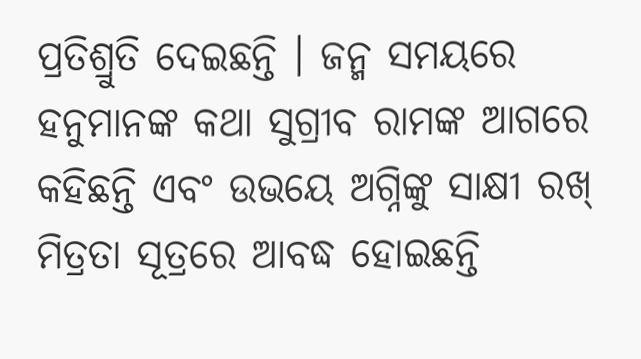ପ୍ରତିଶ୍ରୁତି ଦେଇଛନ୍ତି । ଜନ୍ମ ସମୟରେ ହନୁମାନଙ୍କ କଥା ସୁଗ୍ରୀବ ରାମଙ୍କ ଆଗରେ କହିଛନ୍ତି ଏବଂ ଉଭୟେ ଅଗ୍ନିଙ୍କୁ ସାକ୍ଷୀ ରଖ୍ ମିତ୍ରତା ସୂତ୍ରରେ ଆବଦ୍ଧ ହୋଇଛନ୍ତି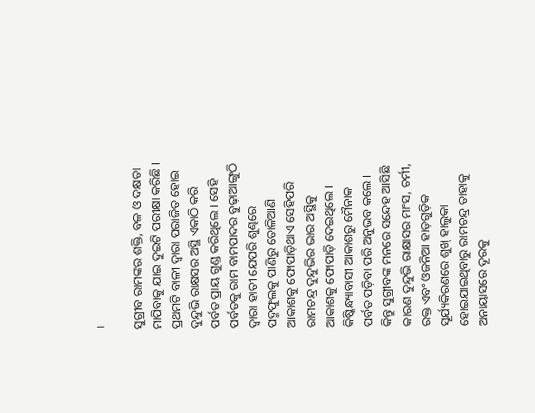।

ସୁଗ୍ରୀବ ରାମଙ୍କର ଶକ୍ତି, ବଳ ଓ ଦକ୍ଷତା ମାପିବାକୁ ଯାଇ ଦୁଇଟି ପରୀକ୍ଷା କରିଛି । ପ୍ରଥମଟି ବାଳୀ ଦ୍ଵାରା ପରାଜିତ ହୋଇ ଦୁନ୍ଦୁଭି ରାକ୍ଷସର ଅସ୍ଥି ଏକାଠି କରି ପର୍ବତ ପ୍ରାୟ ଗୁଣ୍ଡ କରିଥିଲେ । ସେହି ପର୍ବତକୁ ରାମ ବାମପାଦର ବୁଢ଼ାଆଙ୍ଗୁଠି ଦ୍ଵାରା ହାତୀ ଯେପରି ଶୁଣ୍ଢରେ ପଦ୍ମଫୁଲକୁ ପାଣିରୁ ତୋଳିଆଣି ଆକାଶକୁ ଫୋପାଡ଼ିଥାଏ ସେହିପରି ରାମଚନ୍ଦ୍ର ଦୁନ୍ଦୁଭିର ଭାର ଅସ୍ଥିକୁ ଆକାଶକୁ ଫୋପାଡ଼ି ଦେଇଥିଲେ । କିଷ୍କିନ୍ଧ୍ୟାବାସୀ ଆକାଶରୁ ମୈନାକ ପର୍ବତ ପଡ଼ିବା ପରି ଅନୁଭବ କଲେ । କିନ୍ତୁ ସୁଗ୍ରୀବଙ୍କ ମନରେ ସନ୍ଦେହ ଆସିଛି କାରଣ ଦୁନ୍ଦୁଭି ରାକ୍ଷାସର ମାଂସ, ଚର୍ମୀ, ରକ୍ତ ଏବଂ ଓଜନିଆ ହାଡ଼ଗୁଡ଼ିକ ସୂର୍ଯ୍ୟକିରଣରେ ଶୁଖ୍ ହାଲୁକା ହୋଇଯାଇଥିବାରୁ ରାମଚନ୍ଦ୍ର ତାହାକୁ ଅନାୟାସରେ ଦୂରକୁ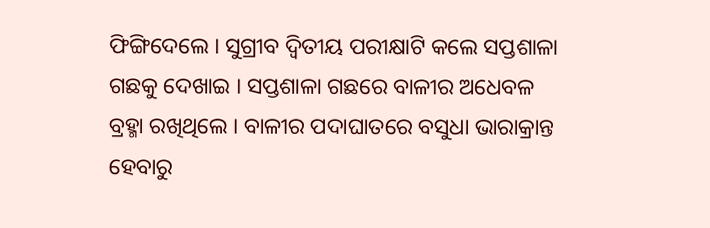ଫିଙ୍ଗିଦେଲେ । ସୁଗ୍ରୀବ ଦ୍ଵିତୀୟ ପରୀକ୍ଷାଟି କଲେ ସପ୍ତଶାଳା ଗଛକୁ ଦେଖାଇ । ସପ୍ତଶାଳା ଗଛରେ ବାଳୀର ଅଧେବଳ ବ୍ରହ୍ମା ରଖିଥିଲେ । ବାଳୀର ପଦାଘାତରେ ବସୁଧା ଭାରାକ୍ରାନ୍ତ ହେବାରୁ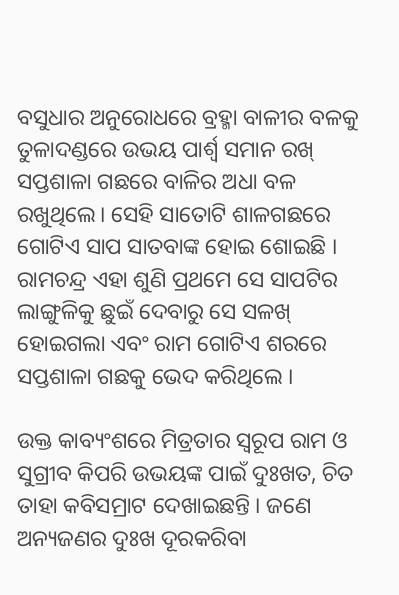ବସୁଧାର ଅନୁରୋଧରେ ବ୍ରହ୍ମା ବାଳୀର ବଳକୁ ତୁଳାଦଣ୍ଡରେ ଉଭୟ ପାର୍ଶ୍ଵ ସମାନ ରଖ୍ ସପ୍ତଶାଳା ଗଛରେ ବାଳିର ଅଧା ବଳ ରଖୁଥିଲେ। ସେହି ସାତୋଟି ଶାଳଗଛରେ ଗୋଟିଏ ସାପ ସାତବାଙ୍କ ହୋଇ ଶୋଇଛି । ରାମଚନ୍ଦ୍ର ଏହା ଶୁଣି ପ୍ରଥମେ ସେ ସାପଟିର ଲାଙ୍ଗୁଳିକୁ ଛୁଇଁ ଦେବାରୁ ସେ ସଳଖ୍ ହୋଇଗଲା ଏବଂ ରାମ ଗୋଟିଏ ଶରରେ ସପ୍ତଶାଳା ଗଛକୁ ଭେଦ କରିଥିଲେ ।

ଉକ୍ତ କାବ୍ୟଂଶରେ ମିତ୍ରତାର ସ୍ଵରୂପ ରାମ ଓ ସୁଗ୍ରୀବ କିପରି ଉଭୟଙ୍କ ପାଇଁ ଦୁଃଖତ, ଚିତ ତାହା କବିସମ୍ରାଟ ଦେଖାଇଛନ୍ତି । ଜଣେ ଅନ୍ୟଜଣର ଦୁଃଖ ଦୂରକରିବା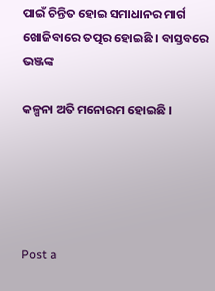ପାଇଁ ଚିନ୍ତିତ ହୋଇ ସମାଧାନର ମାର୍ଗ ଖୋଜିବାରେ ତତ୍ପର ହୋଇଛି । ବାସ୍ତବରେ ଭଞ୍ଜଙ୍କ

କଳ୍ପନା ଅତି ମନୋରମ ହୋଇଛି ।





Post a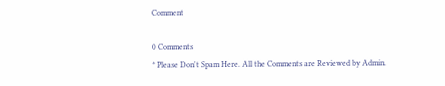Comment

0 Comments
* Please Don't Spam Here. All the Comments are Reviewed by Admin.